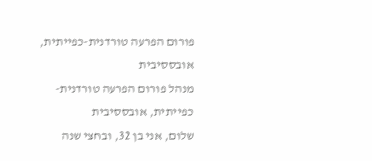פורום הפרעה טורדנית-כפייתית, אובססיבית
מנהל פורום הפרעה טורדנית-כפייתית, אובססיבית
שלום, אני בן 32, ובחצי שנה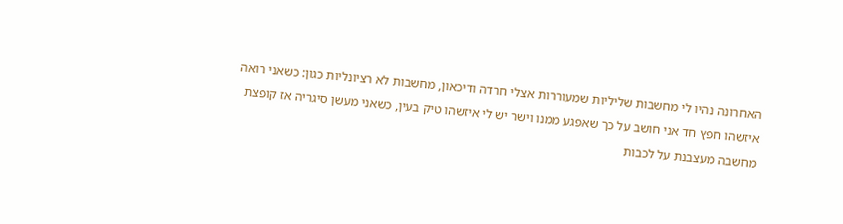האחרונה נהיו לי מחשבות שליליות שמעוררות אצלי חרדה ודיכאון, מחשבות לא רציונליות כגון: כשאני רואה איזשהו חפץ חד אני חושב על כך שאפגע ממנו וישר יש לי איזשהו טיק בעין, כשאני מעשן סיגריה אז קופצת מחשבה מעצבנת על לכבות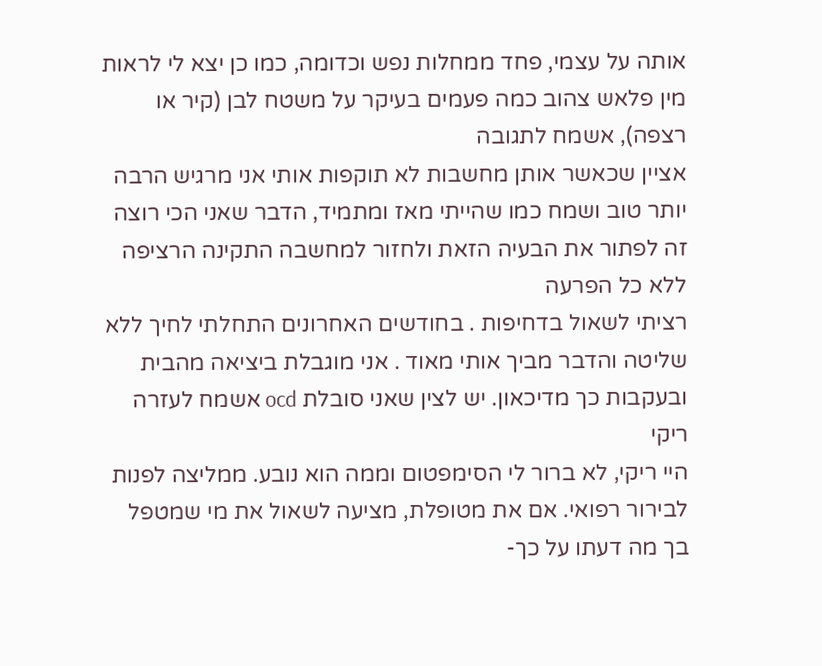אותה על עצמי, פחד ממחלות נפש וכדומה, כמו כן יצא לי לראות מין פלאש צהוב כמה פעמים בעיקר על משטח לבן (קיר או רצפה), אשמח לתגובה
אציין שכאשר אותן מחשבות לא תוקפות אותי אני מרגיש הרבה יותר טוב ושמח כמו שהייתי מאז ומתמיד, הדבר שאני הכי רוצה זה לפתור את הבעיה הזאת ולחזור למחשבה התקינה הרציפה ללא כל הפרעה
רציתי לשאול בדחיפות . בחודשים האחרונים התחלתי לחיך ללא שליטה והדבר מביך אותי מאוד . אני מוגבלת ביציאה מהבית ובעקבות כך מדיכאון. יש לצין שאני סובלת ocd אשמח לעזרה ריקי
היי ריקי, לא ברור לי הסימפטום וממה הוא נובע. ממליצה לפנות לבירור רפואי. אם את מטופלת, מציעה לשאול את מי שמטפל בך מה דעתו על כך-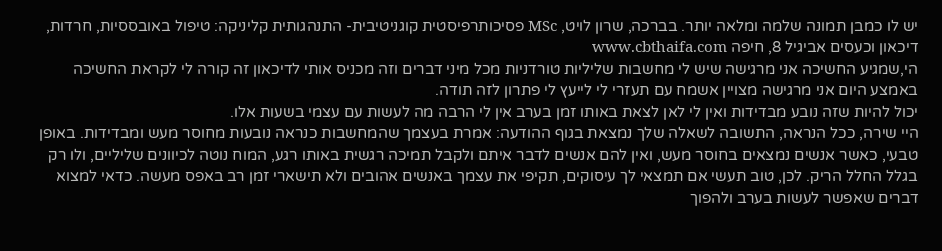יש לו כמבן תמונה שלמה ומלאה יותר. בברכה, שרון לויט, MSc פסיכותרפיסטית קוגניטיבית- התנהגותית קליניקה: טיפול באובססיות, חרדות, דיכאון וכעסים אביגיל 8, חיפה www.cbthaifa.com
הי,שמגיע החשיכה אני מרגישה שיש לי מחשבות שליליות טורדניות מכל מיני דברים וזה מכניס אותי לדיכאון זה קורה לי לקראת החשיכה באמצע היום אני מרגישה מצויין אשמח עם תעזרי לי לייעץ לי פתרון לזה תודה.
יכול להיות שזה נובע מבדידות ואין לי לאן לצאת באותו זמן בערב אין לי הרבה מה לעשות עם עצמי בשעות אלו.
היי שירה, ככל הנראה, התשובה לשאלה שלך נמצאת בגוף ההודעה: אמרת בעצמך שהמחשבות כנראה נובעות מחוסר מעש ומבדידות. באופן טבעי, כאשר אנשים נמצאים בחוסר מעש, ואין להם אנשים לדבר איתם ולקבל תמיכה רגשית באותו רגע, המוח נוטה לכיוונים שליליים, ולו רק בגלל החלל הריק. לכן, טוב תעשי אם תמצאי לך עיסוקים, תקיפי את עצמך באנשים אהובים ולא תישארי זמן רב באפס מעשה. כדאי למצוא דברים שאפשר לעשות בערב ולהפוך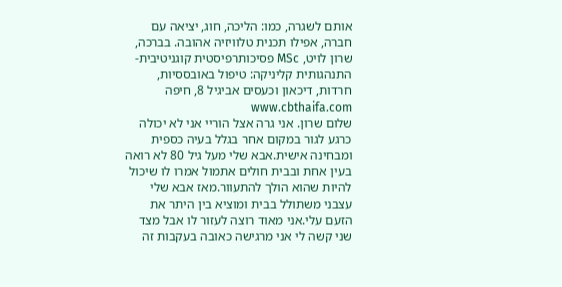אותם לשגרה, כמו: הליכה, חוג, יציאה עם חברה, אפילו תכנית טלוויזיה אהובה. בברכה, שרון לויט, MSc פסיכותרפיסטית קוגניטיבית- התנהגותית קליניקה: טיפול באובססיות, חרדות, דיכאון וכעסים אביגיל 8, חיפה www.cbthaifa.com
שלום שרון. אני גרה אצל הוריי אני לא יכולה כרגע לגור במקום אחר בגלל בעיה כספית ומבחינה אישית.אבא שלי מעל גיל 80 לא רואה בעין אחת ובבית חולים אתמול אמרו לו שיכול להיות שהוא הולך להתעוור.מאז אבא שלי עצבני משתולל בבית ומוציא בין היתר את הזעם עלי.אני מאוד רוצה לעזור לו אבל מצד שני קשה לי אני מרגישה כאובה בעקבות זה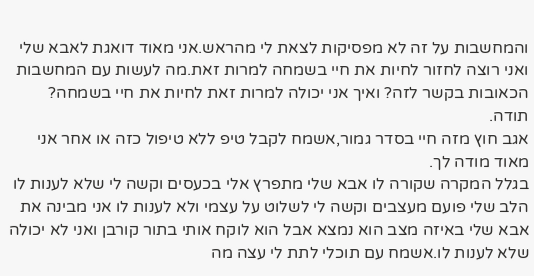והמחשבות על זה לא מפסיקות לצאת לי מהראש.אני מאוד דואגת לאבא שלי ואני רוצה לחזור לחיות את חיי בשמחה למרות זאת.מה לעשות עם המחשבות הכאובות בקשר לזה? ואיך אני יכולה למרות זאת לחיות את חיי בשמחה? תודה.
אגב חוץ מזה חיי בסדר גמור,אשמח לקבל טיפ ללא טיפול כזה או אחר אני מאוד מודה לך.
בגלל המקרה שקורה לו אבא שלי מתפרץ אלי בכעסים וקשה לי שלא לענות לו הלב שלי פועם מעצבים וקשה לי לשלוט על עצמי ולא לענות לו אני מבינה את אבא שלי באיזה מצב הוא נמצא אבל הוא לוקח אותי בתור קורבן ואני לא יכולה שלא לענות לו.אשמח עם תוכלי לתת לי עצה מה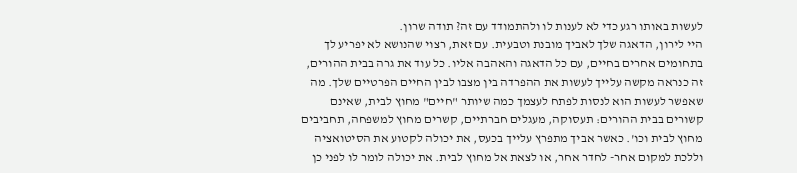לעשות באותו רגע כדי לא לענות לו ולהתמודד עם זה? תודה שרון.
היי לירון, הדאגה שלך לאביך מובנת וטבעית. עם זאת, רצוי שהנושא לא יפריע לך בתחומים אחרים בחיים, עם כל הדאגה והאהבה אליו. כל עוד את גרה בבית ההורים, זה כנראה מקשה עלייך לעשות את ההפרדה בין מצבו לבין החיים הפרטיים שלך. מה שאפשר לעשות הוא לנסות לפתח לעצמך כמה שיותר "חיים" מחוץ לבית, שאינם קשורים בבית ההורים: תעסוקה, מעגלים חברתיים, קשרים מחוץ למשפחה, תחביבים מחוץ לבית וכו'. כאשר אביך מתפרץ עלייך בכעס, את יכולה לקטוע את הסיטואציה וללכת למקום אחר- לחדר אחר, או לצאת אל מחוץ לבית. את יכולה לומר לו לפני כן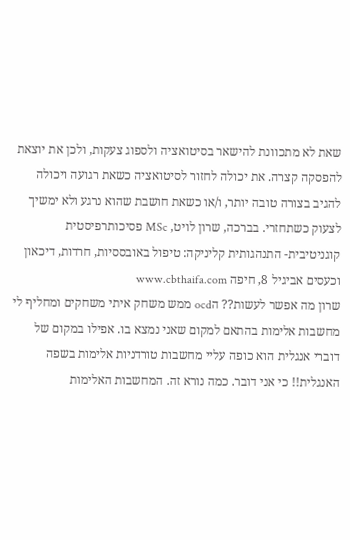שאת לא מתכוונת להישאר בסיטואציה ולספוג צעקות, ולכן את יוצאת להפסקה קצרה. את יכולה לחזור לסיטואציה כשאת רגועה ויכולה להגיב בצורה טובה יותר, ו/או כשאת חושבת שהוא נרגע ולא ימשיך לצעוק כשתחזרי. בברכה, שרון לויט, MSc פסיכותרפיסטית קוגניטיבית- התנהגותית קליניקה: טיפול באובססיות, חרדות, דיכאון וכעסים אביגיל 8, חיפה www.cbthaifa.com
שרון מה אפשר לעשות?? הocd ממש משחק איתי משחקים ומחליף לי מחשבות אלימות בהתאם למקום שאני נמצא בו. אפילו במקום של דוברי אנגלית הוא כופה עליי מחשבות טורדניות אלימות בשפה האנגלית!! כי אני דובר. כמה נורא זה. המחשבות האלימות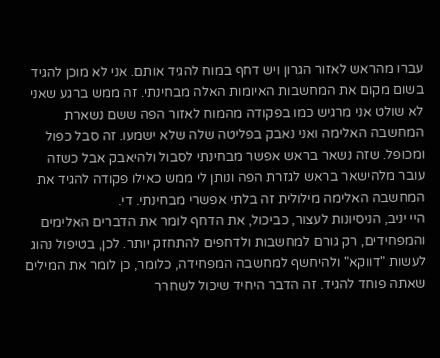עברו מהראש לאזור הגרון ויש דחף במוח להגיד אותם. אני לא מוכן להגיד בשום מקום את המחשבות האיומות האלה מבחינתי. זה ממש ברגע שאני לא שולט אני מרגיש כמו בפקודה מהמוח לאזור הפה ששם נשארת המחשבה האלימה ואני נאבק בפליטה שלה שלא ישמעו. זה סבל כפול ומכופל. שזה נשאר בראש אפשר מבחינתי לסבול ולהיאבק אבל כשזה עובר מלהישאר בראש לגזרת הפה ונותן לי ממש כאילו פקודה להגיד את המחשבה האלימה מילולית זה בלתי אפשרי מבחינתי. די.
היי יניב, הניסיונות לעצור, כביכול, את הדחף לומר את הדברים האלימים והמפחידים, רק גורם למחשבות ולדחפים להתחזק יותר. לכן, בטיפול נהוג לעשות "דווקא" ולהיחשף למחשבה המפחידה, כלומר, כן לומר את המילים שאתה פוחד להגיד. זה הדבר היחיד שיכול לשחרר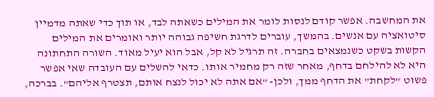את המחשבה. אפשר קודם לנסות לומר את המילים כשאתה לבד, או תוך כדי שאתה מדמיין סיטואציה עם אנשים. בהמשך, עוברים לדרגת חשיפה גבוהה יותר ואומרים את המילים הקשות בשקט כשנמצאים בחברה. זה תרגיל לא קל, אבל הוא יעיל מאוד. השורה התחתונה היא לא להילחם בדחף, מאחר שזה רק מחמיר אותו. כדאי להשלים עם העובדה שאי אפשר פשוט "לקחת" את הדחף ממך, ולכן- "אם אתה לא יכול לנצח אותם, תצטרף אליהם". בברכה,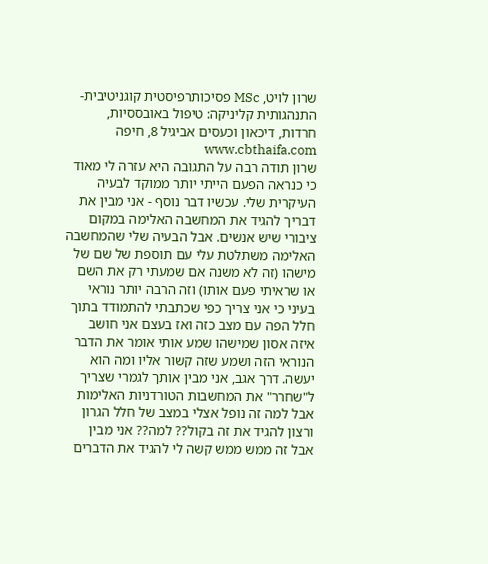שרון לויט, MSc פסיכותרפיסטית קוגניטיבית- התנהגותית קליניקה: טיפול באובססיות, חרדות, דיכאון וכעסים אביגיל 8, חיפה www.cbthaifa.com
שרון תודה רבה על התגובה היא עזרה לי מאוד כי כנראה הפעם הייתי יותר ממוקד לבעיה העיקרית שלי. עכשיו דבר נוסף - אני מבין את דבריך להגיד את המחשבה האלימה במקום ציבורי שיש אנשים. אבל הבעיה שלי שהמחשבה האלימה משתלטת עלי עם תוספת של שם של מישהו (זה לא משנה אם שמעתי רק את השם או שראיתי פעם אותו) וזה הרבה יותר נוראי בעיני כי אני צריך כפי שכתבתי להתמודד בתוך חלל הפה עם מצב כזה ואז בעצם אני חושב איזה אסון שמישהו שמע אותי אומר את הדבר הנוראי הזה ושמע שזה קשור אליו ומה הוא יעשה. דרך אגב, אני מבין אותך לגמרי שצריך ל"שחרר" את המחשבות הטורדניות האלימות אבל למה זה נופל אצלי במצב של חלל הגרון ורצון להגיד את זה בקול?? למה?? אני מבין אבל זה ממש ממש קשה לי להגיד את הדברים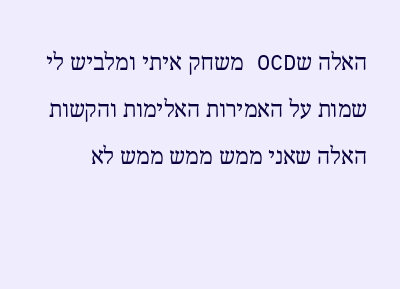האלה שOCD משחק איתי ומלביש לי שמות על האמירות האלימות והקשות האלה שאני ממש ממש ממש לא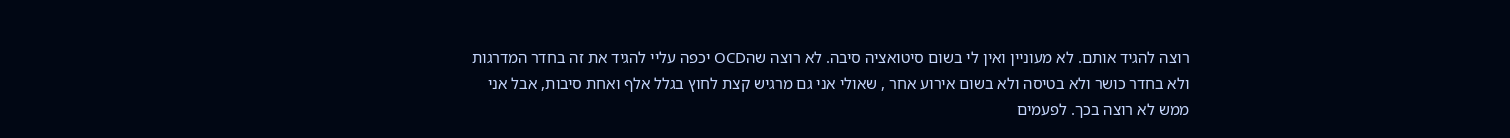רוצה להגיד אותם. לא מעוניין ואין לי בשום סיטואציה סיבה. לא רוצה שהOCD יכפה עליי להגיד את זה בחדר המדרגות ולא בחדר כושר ולא בטיסה ולא בשום אירוע אחר , שאולי אני גם מרגיש קצת לחוץ בגלל אלף ואחת סיבות, אבל אני ממש לא רוצה בכך. לפעמים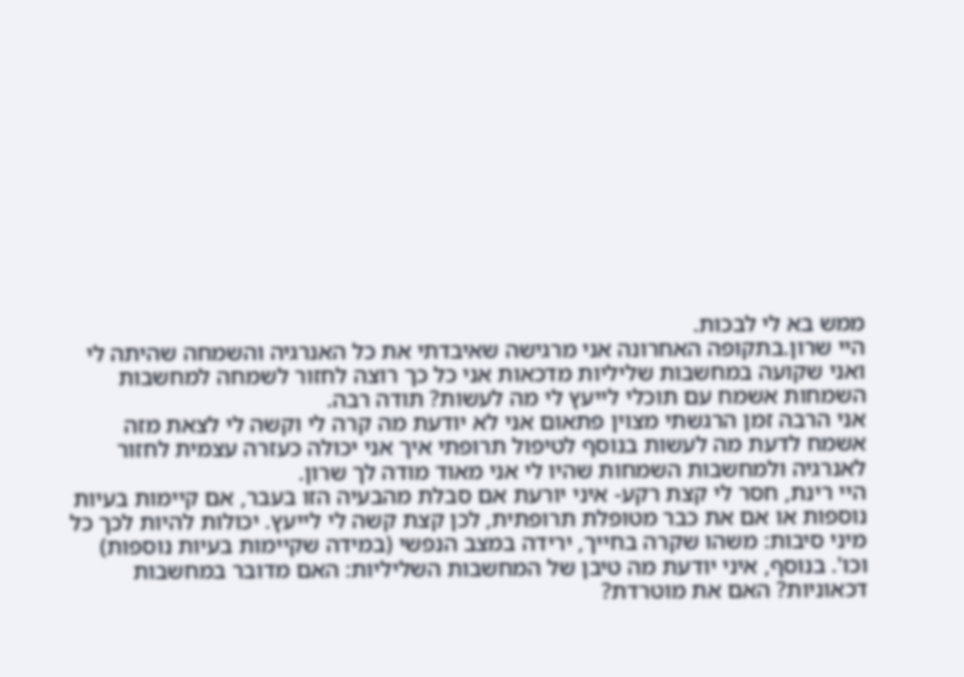ממש בא לי לבכות.
היי שרון.בתקופה האחרונה אני מרגישה שאיבדתי את כל האנרגיה והשמחה שהיתה לי ואני שקועה במחשבות שליליות מדכאות אני כל כך רוצה לחזור לשמחה למחשבות השמחות אשמח עם תוכלי לייעץ לי מה לעשות? תודה רבה.
אני הרבה זמן הרגשתי מצוין פתאום אני לא יודעת מה קרה לי וקשה לי לצאת מזה אשמח לדעת מה לעשות בנוסף לטיפול תרופתי איך אני יכולה כעזרה עצמית לחזור לאנרגיה ולמחשבות השמחות שהיו לי אני מאוד מודה לך שרון.
היי רינת, חסר לי קצת רקע- איני יורעת אם סבלת מהבעיה הזו בעבר, אם קיימות בעיות נוספות או אם את כבר מטופלת תרופתית, לכן קצת קשה לי לייעץ. יכולות להיות לכך כל מיני סיבות: משהו שקרה בחייך, ירידה במצב הנפשי (במידה שקיימות בעיות נוספות) וכו'. בנוסף, איני יודעת מה טיבן של המחשבות השליליות: האם מדובר במחשבות דכאוניות? האם את מוטרדת?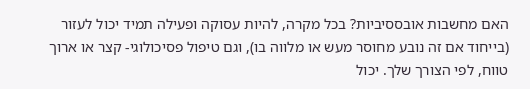האם מחשבות אובססיביות? בכל מקרה, להיות עסוקה ופעילה תמיד יכול לעזור (בייחוד אם זה נובע מחוסר מעש או מלווה בו), וגם טיפול פסיכולוגי- קצר או ארוך טווח, לפי הצורך שלך. יכול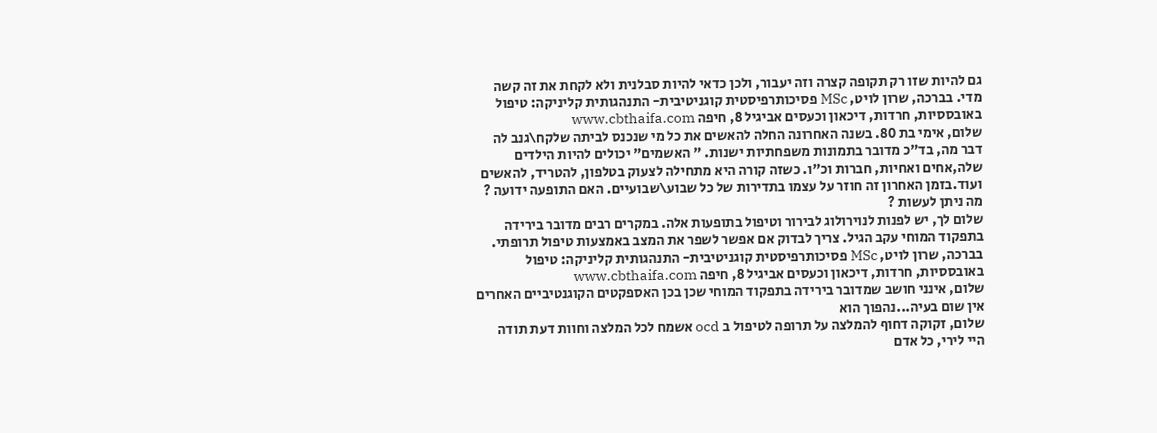גם להיות שזו רק תקופה קצרה וזה יעבור, ולכן כדאי להיות סבלנית ולא לקחת את זה קשה מדי. בברכה, שרון לויט, MSc פסיכותרפיסטית קוגניטיבית- התנהגותית קליניקה: טיפול באובססיות, חרדות, דיכאון וכעסים אביגיל 8, חיפה www.cbthaifa.com
שלום, אימי בת 80. בשנה האחרונה החלה להאשים את כל מי שנכנס לביתה שלקח\גנב לה דבר מה, בד"כ מדובר בתמונות משפחתיות ישנות. " האשמים" יכולים להיות הילדים שלה,אחים ואחיות, חברות וכ"ו. כשזה קורה היא מתחילה לצעוק בטלפון, להטריד, להאשים ועוד.בזמן האחרון זה חוזר על עצמו בתדירות של כל שבוע\שבועיים. האם התופעה ידועה ? מה ניתן לעשות ?
שלום לך, יש לפנות לנוירולוג לבירור וטיפול בתופעות אלה. במקרים רבים מדובר בירידה בתפקוד המוחי עקב הגיל. צריך לבדוק אם אפשר לשפר את המצב באמצעות טיפול תרופתי. בברכה, שרון לויט, MSc פסיכותרפיסטית קוגניטיבית- התנהגותית קליניקה: טיפול באובססיות, חרדות, דיכאון וכעסים אביגיל 8, חיפה www.cbthaifa.com
שלום, אינני חושב שמדובר בירידה בתפקוד המוחי שכן בכן האספקטים הקוגנטיביים האחרים אין שום בעיה...נהפוך הוא
שלום, זקוקה דחוף להמלצה על תרופה לטיפול ב ocd אשמח לכל המלצה וחוות דעת תודה
היי לירי, כל אדם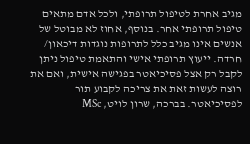מגיב אחרת לטיפול תרופתי, ולכל אדם מתאים טיפול תרופתי אחר. בנוסף, אחוז לא מבוטל של אנשים אינו מגיב כלל לתרופות נוגדות דיכאון/ חרדה. ייעוץ תרופתי אישי והתאמת טיפול ניתן לקבל רק אצל פסיכיאטר בפגישה אישית, ואם את רוצה לעשות זאת את צריכה לקבוע תור לפסיכיאטר. בברכה, שרון לויט, MSc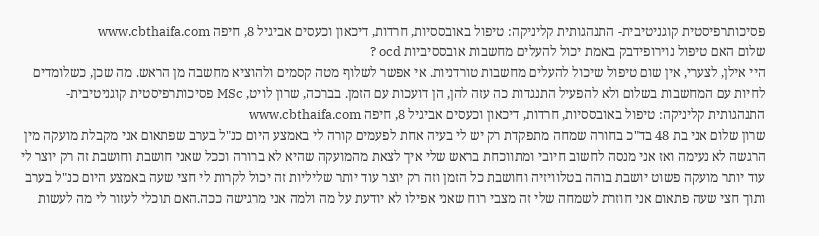פסיכותרפיסטית קוגניטיבית- התנהגותית קליניקה: טיפול באובססיות, חרדות, דיכאון וכעסים אביגיל 8, חיפה www.cbthaifa.com
שלום האם טיפול נוירופידבק באמת יכול להעלים מחשבות אובססיביות ocd ?
היי אילן, לצערי, אין שום טיפול שיכול להעלים מחשבות טורדניות. אי אפשר לשלוף מטה קסמים ולהוציא מחשבה מן הראש. מה שכן, כשלומדים לחיות עם המחשבות בשלום ולא להפעיל התנגדות כה עזה להן, הן דועכות עם הזמן. בברכה, שרון לויט, MSc פסיכותרפיסטית קוגניטיבית- התנהגותית קליניקה: טיפול באובססיות, חרדות, דיכאון וכעסים אביגיל 8, חיפה www.cbthaifa.com
שרון שלום אני בת 48 בד"כ בחורה שמחה מתפקדת רק יש לי בעיה אחת לפעמים קורה לי באמצע היום כנ"ל בערב שפתאום אני מקבלת מועקה מין הרגשה לא נעימה ואז אני מנסה לחשוב חיובי ומתווכחת בראש שלי איך לצאת מהמועקה שהיא לא ברורה וככל שאני חושבת וחושבת זה רק יוצר לי עוד יותר מועקה פשוט יושבת בוהה בטלוויזיה וחושבת כל הזמן וזה רק יוצר עוד יותר שליליות זה יכול לקרות לי חצי שעה באמצע היום כנ"ל בערב ותוך חצי שעה פתאום אני חוזרת לשמחה שלי זה מצבי רוח שאני אפילו לא יודעת על מה ולמה אני מרגישה ככה.האם תוכלי לעזור לי מה לעשות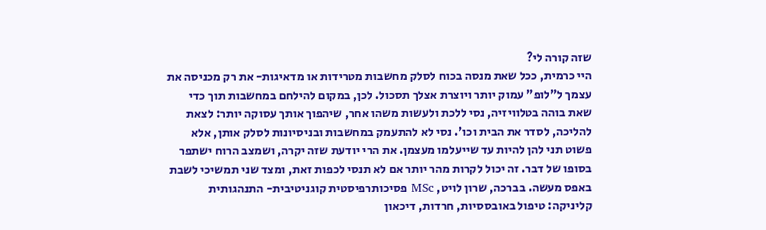שזה קורה לי?
היי כרמית, ככל שאת מנסה בכוח לסלק מחשבות מטרידות או מדאיגות- את רק מכניסה את עצמך ל"לופ" עמוק יותר ויוצרת אצלך תסכול. לכן, במקום להילחם במחשבות תוך כדי שאת בוהה בטלוויזיה, נסי ללכת ולעשות משהו אחר, שיהפוך אותך עסוקה יותר: לצאת להליכה, לסדר את הבית וכו'. נסי לא להתעמק במחשבות ובניסיונות לסלק אותן, אלא פשוט תני להן להיות עד שייעלמו מעצמן. את הרי יודעת שזה יקרה, ושמצב הרוח ישתפר בסופו של דבר. זה יכול לקרות מהר יותר אם לא תנסי לכפות זאת, ומצד שני תמשיכי לשבת באפס מעשה. בברכה, שרון לויט, MSc פסיכותרפיסטית קוגניטיבית- התנהגותית קליניקה: טיפול באובססיות, חרדות, דיכאון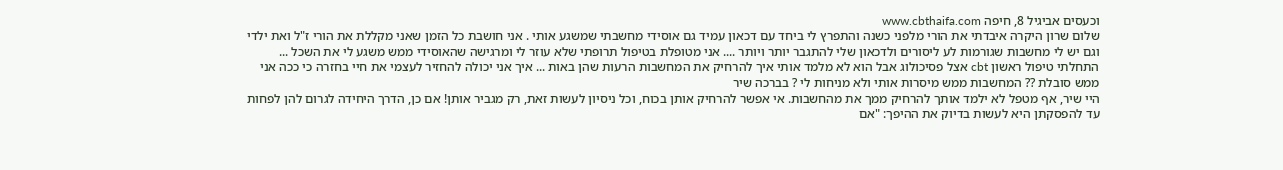וכעסים אביגיל 8, חיפה www.cbthaifa.com
שלום שרון היקרה איבדתי את הורי מלפני כשנה והתפרץ לי ביחד עם דכאון עמיד גם אוסידי מחשבתי שמשגע אותי . אני חושבת כל הזמן שאני מקללת את הורי ז"ל ואת ילדי וגם יש לי מחשבות שגורמות לע ליסורים ולדכאון שלי להתגבר יותר ויותר .... אני מטופלת בטיפול תרופתי שלא עוזר לי ומרגישה שהאוסידי ממש משגע לי את השכל ... התחלתי טיפול ראשון cbt אצל פסיכולוג אבל הוא לא מלמד אותי איך להרחיק את המחשבות הרעות שהן באות ... איך אני יכולה להחזיר לעצמי את חיי בחזרה כי ככה אני ממש סובלת ?? המחשבות ממש מיסרות אותי ולא מניחות לי ? בברכה שיר
היי שיר, אף מטפל לא ילמד אותך להרחיק ממך את מהחשבות. אי אפשר להרחיק אותן בכוח, וכל ניסיון לעשות זאת, רק מגביר אותן! אם כן, הדרך היחידה לגרום להן לפחות עד להפסקתן היא לעשות בדיוק את ההיפך: "אם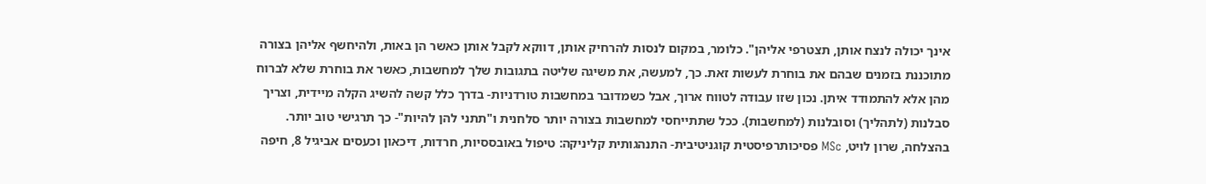אינך יכולה לנצח אותן, תצטרפי אליהן". כלומר, במקום לנסות להרחיק אותן, דווקא לקבל אותן כאשר הן באות, ולהיחשף אליהן בצורה מתוכננת בזמנים שבהם את בוחרת לעשות זאת. כך, למעשה, את משיגה שליטה בתגובות שלך למחשבות, כאשר את בוחרת שלא לברוח מהן אלא להתמודד איתן. נכון שזו עבודה לטווח ארוך, אבל כשמדובר במחשבות טורדניות- בדרך כלל קשה להשיג הקלה מיידית, וצריך סבלנות (לתהליך) וסובלנות (למחשבות). ככל שתתייחסי למחשבות בצורה יותר סלחנית ו"תתני להן להיות"- כך תרגישי טוב יותר. בהצלחה, שרון לויט, MSc פסיכותרפיסטית קוגניטיבית- התנהגותית קליניקה: טיפול באובססיות, חרדות, דיכאון וכעסים אביגיל 8, חיפה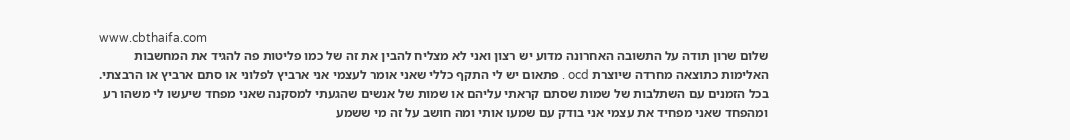www.cbthaifa.com
שלום שרון תודה על התשובה האחרונה מדוע יש רצון ואני לא מצליח להבין את זה של כמו פליטות פה להגיד את המחשבות האלימות כתוצאה מחרדה שיוצרת ocd . פתאום יש לי התקף כללי שאני אומר לעצמי אני ארביץ לפלוני או סתם ארביץ או הרבצתי. בכל הזמנים עם השתלבות של שמות שסתם קראתי עליהם או שמות של אנשים שהגעתי למסקנה שאני מפחד שיעשו לי משהו רע ומהפחד שאני מפחיד את עצמי אני בודק עם שמעו אותי ומה חושב על זה מי ששמע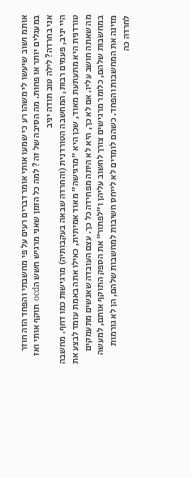אותמ ושוב שיעשו לי משהו רע כי שמעו אותי אומר דברים רעים על פי מחשבתי והפחד הזה חוזר במעגלים יותר או פחות. מה הסיבה של זה ? למה כל הזמן שאני מרגיש חשש הocd תוקף אותי ואז אני בחרדה? לילה טוב תודה יניב
היי יניב, פעמים רבות, המחשבה הטורדנית (והחרדה שבאה בעקבותיה) מרגישות כמו דחף. מחשבה טורדנית היא מתעתעת מאוד, שכן היא "מרגישה" מאוד אמיתית, כאילו אתה באמת עומד לבצע את מה שאתה חושב עליו. אם לא כך, היא לא היתה מפחידה כל כך. עצם העובדה שאנשים מתעמקים במחשבות שלהם, כלומר מרגישים צורך לחשוב עליהן ו"לפתור" את הספק התוקף אותם, למעשה מזינה את המחשבות והפחד. כשהם לומדים לא לייחס חשיבות למחשבות שלהם, הן לא גורמות לחרדה כה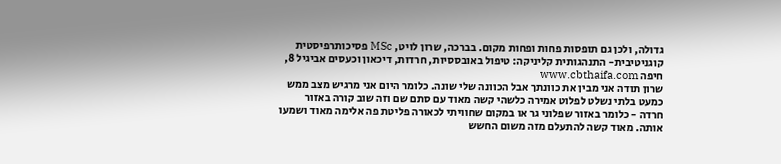גדולה, ולכן גם תופסות פחות ופחות מקום. בברכה, שרון לויט, MSc פסיכותרפיסטית קוגניטיבית- התנהגותית קליניקה: טיפול באובססיות, חרדות, דיכאון וכעסים אביגיל 8, חיפה www.cbthaifa.com
שרון תודה אני מבין את כוונתך אבל הכוונה שלי שונה. כלומר היום אני מרגיש מצב ממש כמעט בלתי נשלט לפלוט אמירה כלשהי קשה מאוד עם סתם שם וזה שוב קורה באזור חרדה - כלומר באזור שפלוני גר או במקום שחוויתי לכאורה פליטת פה אלימה מאוד ושמעו אותה. מאוד קשה להתעלם מזה משום החשש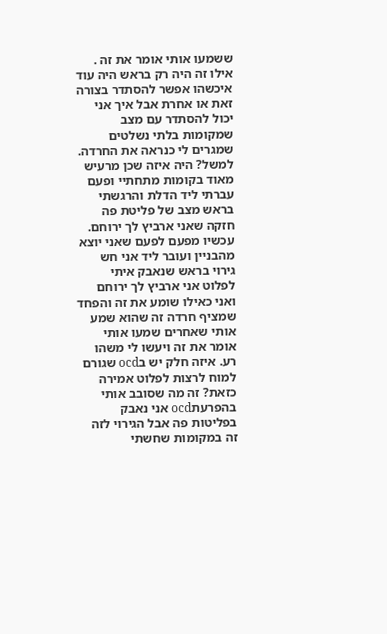ששמעו אותי אומר את זה . אילו זה היה רק בראש היה עוד איכשהו אפשר להסתדר בצורה זאת או אחרת אבל איך אני יכול להסתדר עם מצב שמקומות בלתי נשלטים שמגרים לי כנראה את החרדה. למשל? היה איזה שכן מרעיש מאוד בקומות מתחתיי ופעם עברתי ליד הדלת והרגשתי בראש מצב של פליטת פה חזקה שאני ארביץ לך ירוחם. עכשיו מפעם לפעם שאני יוצא מהבניין ועובר ליד אני חש גירוי בראש שנאבק איתי לפלוט אני ארביץ לך ירוחם ואני כאילו שומע את זה והפחד שמציף חרדה זה שהוא שמע אותי שאחרים שמעו אותי אומר את זה ויעשו לי משהו רע. איזה חלק יש בocd שגורם למוח לרצות לפלוט אמירה כזאת? זה מה שסובב אותי בהפרעתocd אני נאבק בפליטות פה אבל הגירוי לזה זה במקומות שחשתי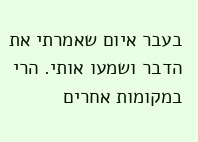בעבר איום שאמרתי את הדבר ושמעו אותי. הרי במקומות אחרים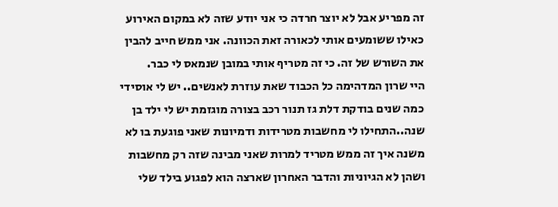זה מפריע אבל לא יוצר חרדה כי אני יודע שזה לא במקום האירוע כאילו ששומעים אותי לכאורה זאת הכוונה. אני ממש חייב להבין את השורש של זה. כי זה מטריף אותי במובן שנמאס לי כבר.
היי שרון המדהימה כל הכבוד שאת עוזרת לאנשים.. יש לי אוסידי כמה שנים בודקת דלת גז תנור רכב בצורה מוגזמת יש לי ילד בן שנה..התחילו לי מחשבות מטרידות ודמיונות שאני פוגעת בו לא משנה איך זה ממש מטריד למרות שאני מבינה שזה רק מחשבות ושהן לא הגיוניות והדבר האחרון שארצה הוא לפגוע בילד שלי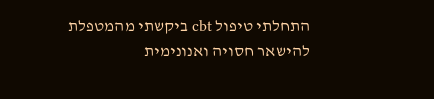התחלתי טיפול cbt ביקשתי מהמטפלת להישאר חסויה ואנונימית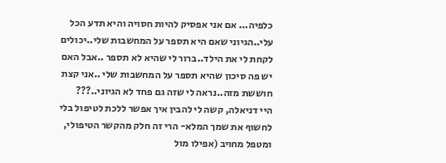כלפיה... אם אני אפסיק להיות חסויה והיא תדע הכל עלי..הגיוני שאם היא תספר על המחשבות שלי..יכולים לקחת לי את הילד..ברור לי שהיא לא תספר ..אבל האם יש פה סיכון שהיא תספר על המחשבות שלי ..אני קצת חוששת מזה..נראה לי שזה גם פחד לא הגיוני..???
היי דניאלה, קשה לי להבין איך אפשר ללכת לטיפול בלי לחשוף את שמך המלא- הרי זה חלק מהקשר הטיפולי, ומטפל מחויב (אפילו מול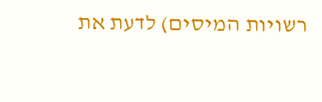רשויות המיסים) לדעת את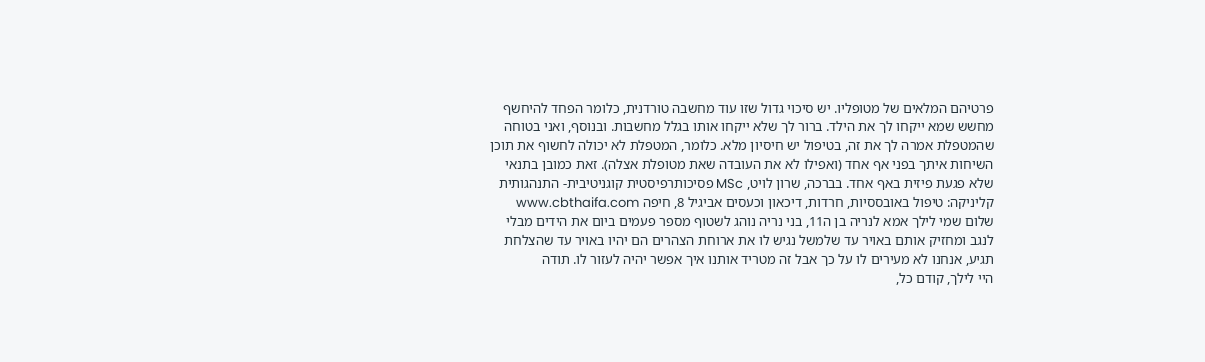פרטיהם המלאים של מטופליו. יש סיכוי גדול שזו עוד מחשבה טורדנית, כלומר הפחד להיחשף מחשש שמא ייקחו לך את הילד. ברור לך שלא ייקחו אותו בגלל מחשבות. ובנוסף, ואני בטוחה שהמטפלת אמרה לך את זה, בטיפול יש חיסיון מלא. כלומר, המטפלת לא יכולה לחשוף את תוכן השיחות איתך בפני אף אחד (ואפילו לא את העובדה שאת מטופלת אצלה). זאת כמובן בתנאי שלא פגעת פיזית באף אחד. בברכה, שרון לויט, MSc פסיכותרפיסטית קוגניטיבית- התנהגותית קליניקה: טיפול באובססיות, חרדות, דיכאון וכעסים אביגיל 8, חיפה www.cbthaifa.com
שלום שמי לילך אמא לנריה בן ה11, בני נריה נוהג לשטוף מספר פעמים ביום את הידים מבלי לנגב ומחזיק אותם באויר עד שלמשל נגיש לו את ארוחת הצהרים הם יהיו באויר עד שהצלחת תגיע, אנחנו לא מעירים לו על כך אבל זה מטריד אותנו איך אפשר יהיה לעזור לו. תודה
היי לילך, קודם כל,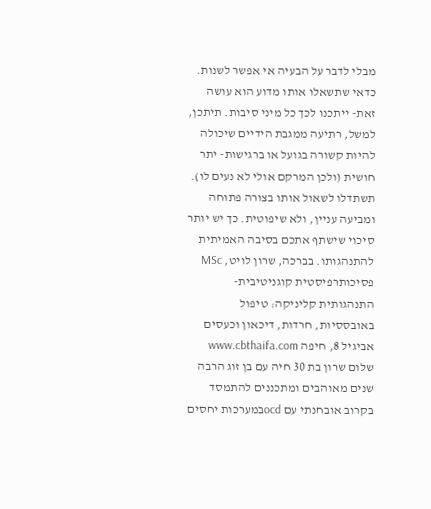מבלי לדבר על הבעיה אי אפשר לשנות. כדאי שתשאלו אותו מדוע הוא עושה זאת- ייתכנו לכך כל מיני סיבות. תיתכן, למשל, רתיעה ממגבת הידיים שיכולה להיות קשורה בגועל או ברגישות- יתר חושית (ולכן המרקם אולי לא נעים לו). תשתדלו לשאול אותו בצורה פתוחה ומביעה עניין, ולא שיפוטית. כך יש יותר סיכוי שישתף אתכם בסיבה האמיתית להתנהגותו. בברכה, שרון לויט, MSc פסיכותרפיסטית קוגניטיבית- התנהגותית קליניקה: טיפול באובססיות, חרדות, דיכאון וכעסים אביגיל 8, חיפה www.cbthaifa.com
שלום שרון בת 30 חיה עם בן זוג הרבה שנים מאוהבים ומתכננים להתמסד בקרוב אובחנתי עם ocdבמערכות יחסים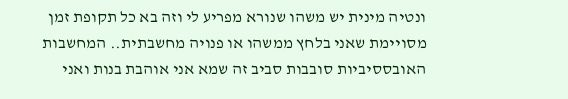ונטיה מינית יש משהו שנורא מפריע לי וזה בא כל תקופת זמן מסויימת שאני בלחץ ממשהו או פנויה מחשבתית.. המחשבות האובססיביות סובבות סביב זה שמא אני אוהבת בנות ואני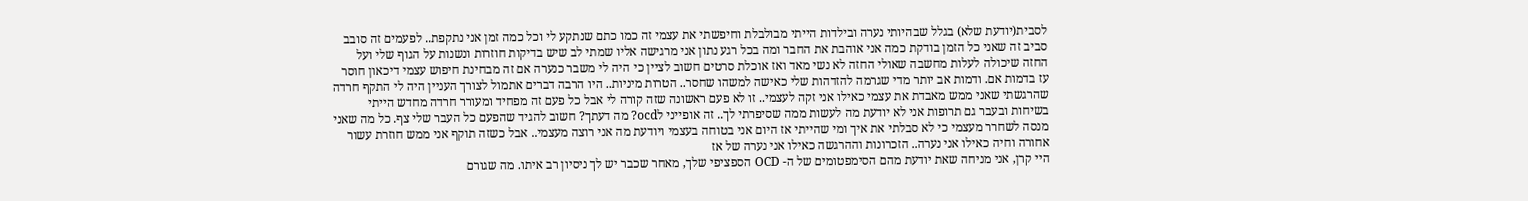לסבית(יודעת שלא) בגלל שבהיותי נערה ובילדות הייתי מבולבלת וחיפשתי את עצמי זה כמו כתם שנתקע לי וכל כמה זמן אני נתקפת.. לפעמים זה סובב סביב זה שאני כל הזמן בודקת כמה אני אוהבת את החבר ומה בכל רגע נתון אני מרגישה אליו שמתי לב שיש בדיקות חוזרות ונשנות על הגוף שלי ועל החזה שיכולה לעלות מחשבה שאולי החזה לא נשי מאד ואז אוכלת סרטים חשוב לציין כי היה לי משבר כנערה אם זה מבחינת חיפוש עצמי דיכאון חוסר עז בדמות אם. ודמות אב יותר מדי שגרמה להזדהות שלי כאישה למשהו שחסר.. הטרות מיניות.. היו הרבה דברים אתמול לצורך העניין היה לי התקף חרדה שהרגשתי שאני ממש מאבדת את עצמי כאילו אני זקה לעצמי.. זו לא פעם ראשונה שזה קורה לי אבל כל פעם זה מפחיד ומעורר חרדה מחדש הייתי בשיחות ובעבר גם תרופות אני לא יודעת מה לעשות ממה שסיפרתי לך.. זה אופייני לocd? מה דעתך? חשוב להגיד שהפעם כל העבר שלי צף. כל מה שאני מנסה לשחרר מעצמי כי לא סבלתי את איך ומי שהייתי אז היום אני בטוחה בעצמי ויודעת מה אני רוצה מעצמי.. אבל כשזה תוקף אני ממש חוזרת עשור אחורה וחיה כאילו אני נערה.. הזכרונות וההרגשה כאילו אני נערה של אז
היי קרן, אני מניחה שאת יודעת מהם הסימפטומים של ה- OCD הספציפי שלך, מאחר שכבר יש לך ניסיון רב איתו. מה שגורם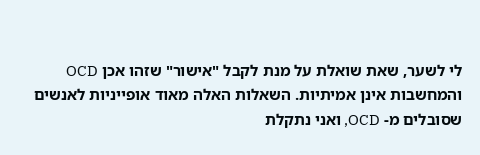לי לשער, שאת שואלת על מנת לקבל "אישור" שזהו אכן OCD והמחשבות אינן אמיתיות. השאלות האלה מאוד אופייניות לאנשים שסובלים מ- OCD, ואני נתקלת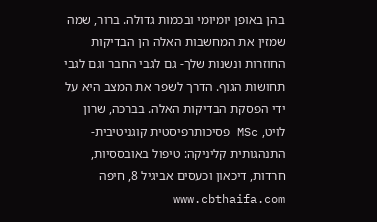בהן באופן יומיומי ובכמות גדולה. ברור, שמה שמזין את המחשבות האלה הן הבדיקות החוזרות ונשנות שלך- גם לגבי החבר וגם לגבי תחושות הגוף. הדרך לשפר את המצב היא על ידי הפסקת הבדיקות האלה. בברכה, שרון לויט, MSc פסיכותרפיסטית קוגניטיבית- התנהגותית קליניקה: טיפול באובססיות, חרדות, דיכאון וכעסים אביגיל 8, חיפה www.cbthaifa.com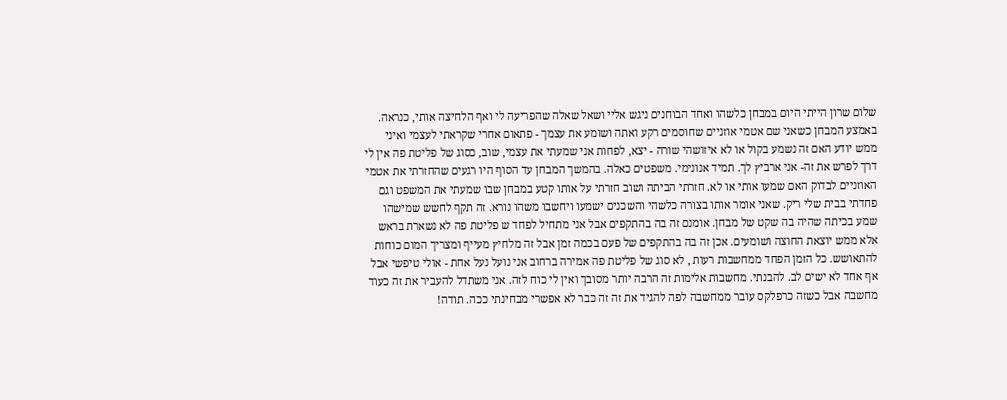שלום שרון הייתי היום במבחן כלשהו ואחד הבוחנים ניגש אליי ושאל שאלה שהפריעה לי ואף הלחיצה אותי, כנראה. באמצע המבחן כשאני שם אטמי אוזניים שחוסמים רקע ואתה ושומע את עצמך - פתאום אחרי שקראתי לעצמי ואיני ממש יודע האם זה נשמע בקול או לא איזושהי שורה - יצא, לפחות אני שמעתי את עצמי, שוב, כסוג של פליטת פה אין לי דרך לפרש את זה- אני ארביץ לך. תמיד אנונימי. משפטים כאלה. בהמשך המבחן עד הסוף היו רגעים שהחזרתי את אטמי האוזניים לבדוק האם שמעו אותי או לא. חזרתי הביתה ושוב חזרתי על אותו קטע במבחן שבו שמעתי את המשפט וגם פחדתי בבית שלי ריק. שאני אומר אותו בצורה כלשהי והשכנים ישמעו ויחשבו משהו נורא. זה תקף לחשש שמישהו שמע בכיתה שהיה בה שקט של מבחן. אומנם זה בה בהתקפים אבל אני מתחיל לפחד ש פליטת פה לא נשארת בראש אלא ממש יוצאת החוצה ושומעים. אכן זה בה בהתקפים של פעם בכמה זמן אבל זה מלחיץ מעייף ומצריך המום כוחות להתאושש. כל הזמן הפחד ממחשבות רעות , לא סוג של פליטת פה אמירה ברחוב אני נועל נעל אחת - אולי טיפשי אבל אף אחד לא ישים לב. להבנתי. מחשבות אלימות זה הרבה יותר מסובך ואין לי כוח לזה. אני משתדל להעביר את זה כעוד מחשבה אבל כשזה כרפלקס עובר ממחשבה לפה להגיד את זה זה כבר לא אפשרי מבחינתי ככה. תודה!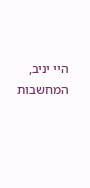היי יניב, המחשבות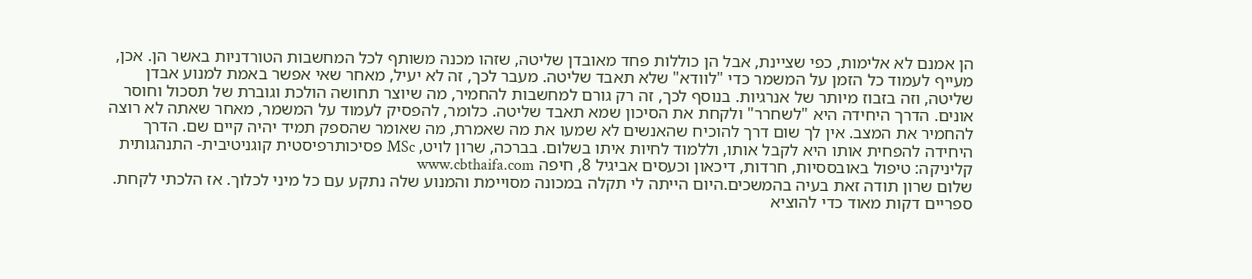הן אמנם לא אלימות, כפי שציינת, אבל הן כוללות פחד מאובדן שליטה, שזהו מכנה משותף לכל המחשבות הטורדניות באשר הן. אכן, מעייף לעמוד כל הזמן על המשמר כדי "לוודא" שלא תאבד שליטה. מעבר לכך, זה לא יעיל, מאחר שאי אפשר באמת למנוע אבדן שליטה, וזה בזבוז מיותר של אנרגיות. בנוסף לכך, זה רק גורם למחשבות להחמיר, מה שיוצר תחושה הולכת וגוברת של תסכול וחוסר אונים. הדרך היחידה היא "לשחרר" ולקחת את הסיכון שמא תאבד שליטה. כלומר, להפסיק לעמוד על המשמר, מאחר שאתה לא רוצה להחמיר את המצב. אין לך שום דרך להוכיח שהאנשים לא שמעו את מה שאמרת, מה שאומר שהספק תמיד יהיה קיים שם. הדרך היחידה להפחית אותו היא לקבל אותו, וללמוד לחיות איתו בשלום. בברכה, שרון לויט, MSc פסיכותרפיסטית קוגניטיבית- התנהגותית קליניקה: טיפול באובססיות, חרדות, דיכאון וכעסים אביגיל 8, חיפה www.cbthaifa.com
שלום שרון תודה זאת בעיה בהמשכים.היום הייתה לי תקלה במכונה מסויימת והמנוע שלה נתקע עם כל מיני לכלוך. אז הלכתי לקחת. ספריים דקות מאוד כדי להוציא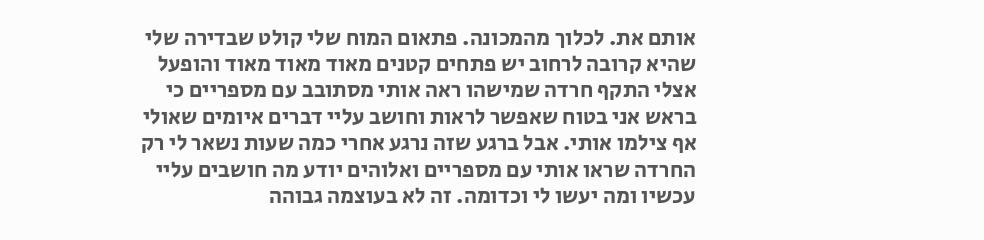אותם את. לכלוך מהמכונה. פתאום המוח שלי קולט שבדירה שלי שהיא קרובה לרחוב יש פתחים קטנים מאוד מאוד מאוד והופעל אצלי התקף חרדה שמישהו ראה אותי מסתובב עם מספריים כי בראש אני בטוח שאפשר לראות וחושב עליי דברים איומים שאולי אף צילמו אותי. אבל ברגע שזה נרגע אחרי כמה שעות נשאר לי רק החרדה שראו אותי עם מספריים ואלוהים יודע מה חושבים עליי עכשיו ומה יעשו לי וכדומה. זה לא בעוצמה גבוהה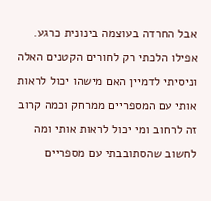אבל החרדה בעוצמה בינונית כרגע. אפילו הלכתי רק לחורים הקטנים האלה וניסיתי לדמיין האם מישהו יכול לראות אותי עם המספריים ממרחק וכמה קרוב זה לרחוב ומי יכול לראות אותי ומה לחשוב שהסתובבתי עם מספריים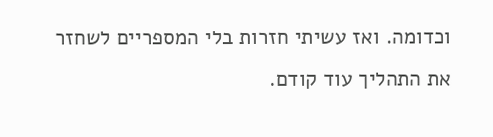וכדומה. ואז עשיתי חזרות בלי המספריים לשחזר את התהליך עוד קודם.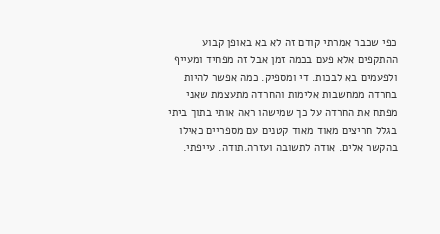כפי שכבר אמרתי קודם זה לא בא באופן קבוע ההתקפים אלא פעם בכמה זמן אבל זה מפחיד ומעייף ולפעמים בא לבכות. די ומספיק. כמה אפשר להיות בחרדה ממחשבות אלימות והחרדה מתעצמת שאני מפתח את החרדה על כך שמישהו ראה אותי בתוך ביתי בגלל חריצים מאוד מאוד קטנים עם מספריים כאילו בהקשר אלים. אודה לתשובה ועזרה.תודה. עייפתי.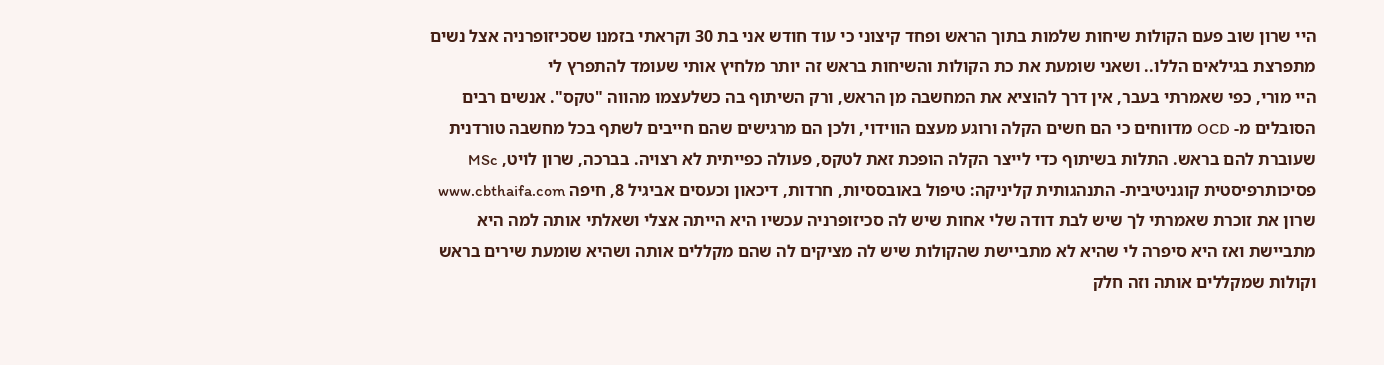היי שרון שוב פעם הקולות שיחות שלמות בתוך הראש ופחד קיצוני כי עוד חודש אני בת 30 וקראתי בזמנו שסכיזופרניה אצל נשים מתפרצת בגילאים הללו.. ושאני שומעת את כת הקולות והשיחות בראש זה יותר מלחיץ אותי שעומד להתפרץ לי
היי מורי, כפי שאמרתי בעבר, אין דרך להוציא את המחשבה מן הראש, ורק השיתוף בה כשלעצמו מהווה "טקס". אנשים רבים הסובלים מ- OCD מדווחים כי הם חשים הקלה ורוגע מעצם הווידוי, ולכן הם מרגישים שהם חייבים לשתף בכל מחשבה טורדנית שעוברת להם בראש. התלות בשיתוף כדי לייצר הקלה הופכת זאת לטקס, פעולה כפייתית לא רצויה. בברכה, שרון לויט, MSc פסיכותרפיסטית קוגניטיבית- התנהגותית קליניקה: טיפול באובססיות, חרדות, דיכאון וכעסים אביגיל 8, חיפה www.cbthaifa.com
שרון את זוכרת שאמרתי לך שיש לבת דודה שלי אחות שיש לה סכיזופרניה עכשיו היא הייתה אצלי ושאלתי אותה למה היא מתביישת ואז היא סיפרה לי שהיא לא מתביישת שהקולות שיש לה מציקים לה שהם מקללים אותה ושהיא שומעת שירים בראש וקולות שמקללים אותה וזה חלק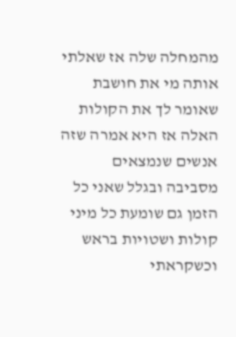מהמחלה שלה אז שאלתי אותה מי את חושבת שאומר לך את הקולות האלה אז היא אמרה שזה אנשים שנמצאים מסביבה ובגלל שאני כל הזמן גם שומעת כל מיני קולות ושטויות בראש וכשקראתי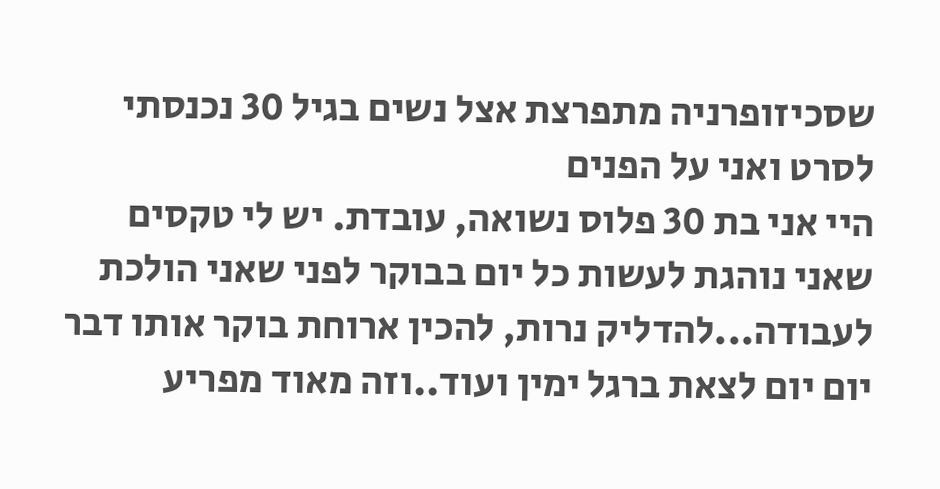שסכיזופרניה מתפרצת אצל נשים בגיל 30 נכנסתי לסרט ואני על הפנים
היי אני בת 30 פלוס נשואה, עובדת. יש לי טקסים שאני נוהגת לעשות כל יום בבוקר לפני שאני הולכת לעבודה...להדליק נרות, להכין ארוחת בוקר אותו דבר יום יום לצאת ברגל ימין ועוד..וזה מאוד מפריע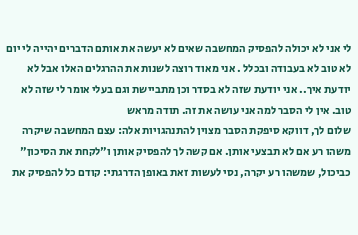לי אני לא יכולה להפסיק המחשבה שאים לא יעשה את אותם הדברים יהייה לי יום לא טוב לא בעבודה ובכלל . אני מאוד רוצה לשנות את ההרגלים האלו אבל לא יודעת איך.. אני יודעת שזה לא בסדר וכן מתביישת וגם בעלי אומר לי שזה לא טוב. אין לי הסבר למה אני עושה את זה. תודה מראש
שלום לך, דווקא סיפקת הסבר מצוין להתנהגויות אלה: עצם המחשבה שיקרה משהו רע אם לא תבצעי אותן. אם קשה לך להפסיק אותן ו"לקחת את הסיכון" כביכול, שמשהו רע יקרה, נסי לעשות זאת באופן הדרגתי: קודם כל להפסיק את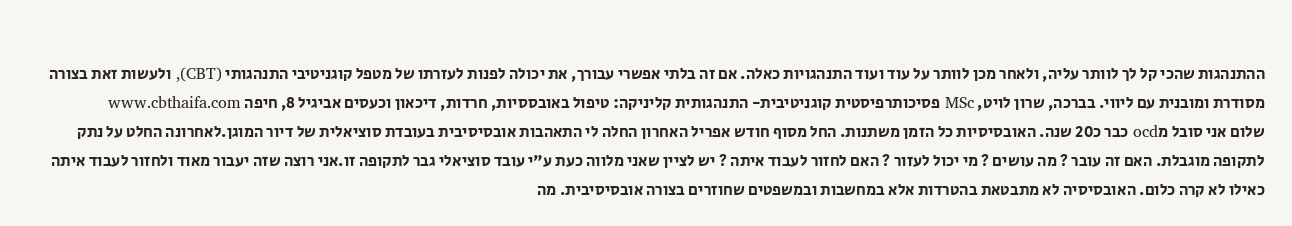ההתנהגות שהכי קל לך לוותר עליה, ולאחר מכן לוותר על עוד ועוד התנהגויות כאלה. אם זה בלתי אפשרי עבורך, את יכולה לפנות לעזרתו של מטפל קוגניטיבי התנהגותי (CBT), ולעשות זאת בצורה מסודרת ומובנית עם ליווי. בברכה, שרון לויט, MSc פסיכותרפיסטית קוגניטיבית- התנהגותית קליניקה: טיפול באובססיות, חרדות, דיכאון וכעסים אביגיל 8, חיפה www.cbthaifa.com
שלום אני סובל מocd כבר כ20 שנה. האובסיסיות כל הזמן משתנות. החל מסוף חודש אפריל האחרון החלה לי התאהבות אובסיסיבית בעובדת סוציאלית של דיור המוגן.לאחרונה החלט על נתק לתקופה מוגבלת. האם זה עובר ? מה עושים ? מי יכול לעזור ? האם לחזור לעבוד איתה ? יש לציין שאני מלווה כעת ע"י עובד סוציאלי גבר לתקופה זו.אני רוצה שזה יעבור מאוד ולחזור לעבוד איתה כאילו לא קרה כלום. האובסיסיה לא מתבטאת בהטרדות אלא במחשבות ובמשפטים שחוזרים בצורה אובסיסיבית. מה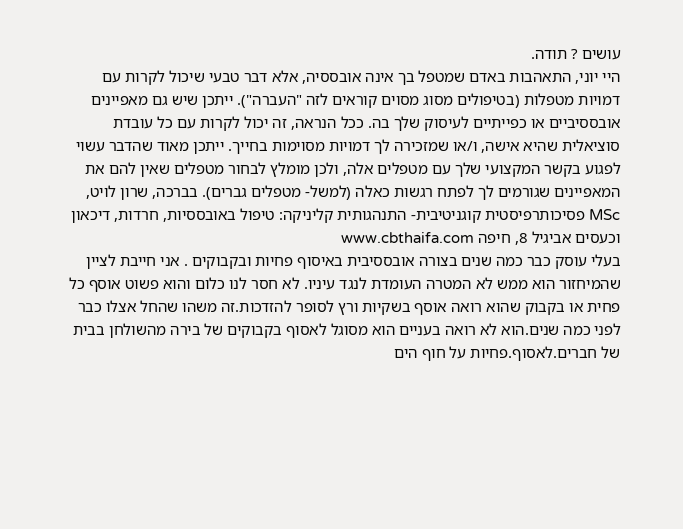עושים ? תודה.
היי יוני, התאהבות באדם שמטפל בך אינה אובססיה, אלא דבר טבעי שיכול לקרות עם דמויות מטפלות (בטיפולים מסוג מסוים קוראים לזה "העברה"). ייתכן שיש גם מאפיינים אובססיביים או כפייתיים לעיסוק שלך בה. ככל הנראה, זה יכול לקרות עם כל עובדת סוציאלית שהיא אישה, ו/או שמזכירה לך דמויות מסוימות בחייך. ייתכן מאוד שהדבר עשוי לפגוע בקשר המקצועי שלך עם מטפלים אלה, ולכן מומלץ לבחור מטפלים שאין להם את המאפיינים שגורמים לך לפתח רגשות כאלה (למשל- מטפלים גברים). בברכה, שרון לויט, MSc פסיכותרפיסטית קוגניטיבית- התנהגותית קליניקה: טיפול באובססיות, חרדות, דיכאון וכעסים אביגיל 8, חיפה www.cbthaifa.com
בעלי עוסק כבר כמה שנים בצורה אובססיבית באיסוף פחיות ובקבוקים . אני חייבת לציין שהמיחזור הוא ממש לא המטרה העומדת לנגד עיניו. לא חסר לנו כלום והוא פשוט אוסף כל פחית או בקבוק שהוא רואה אוסף בשקיות ורץ לסופר להזדכות.זה משהו שהחל אצלו כבר לפני כמה שנים.הוא לא רואה בעניים הוא מסוגל לאסוף בקבוקים של בירה מהשולחן בבית של חברים.לאסוף.פחיות על חוף הים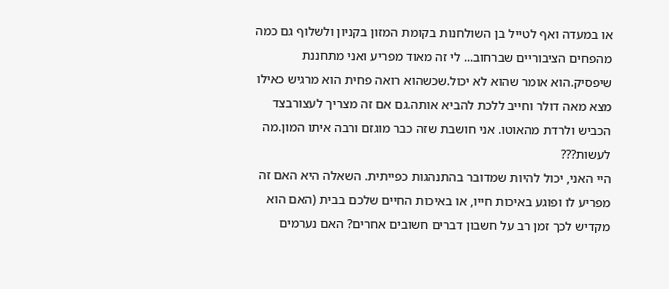או במעדה ואף לטייל בן השולחנות בקומת המזון בקניון ולשלוף גם כמה מהפחים הציבוריים שברחוב... לי זה מאוד מפריע ואני מתחננת שיפסיק.הוא אומר שהוא לא יכול.שכשהוא רואה פחית הוא מרגיש כאילו מצא מאה דולר וחייב ללכת להביא אותה.גם אם זה מצריך לעצורבצד הכביש ולרדת מהאוטו. אני חושבת שזה כבר מוגזם ורבה איתו המון.מה לעשות???
היי האני, יכול להיות שמדובר בהתנהגות כפייתית. השאלה היא האם זה מפריע לו ופוגע באיכות חייו, או באיכות החיים שלכם בבית (האם הוא מקדיש לכך זמן רב על חשבון דברים חשובים אחרים? האם נערמים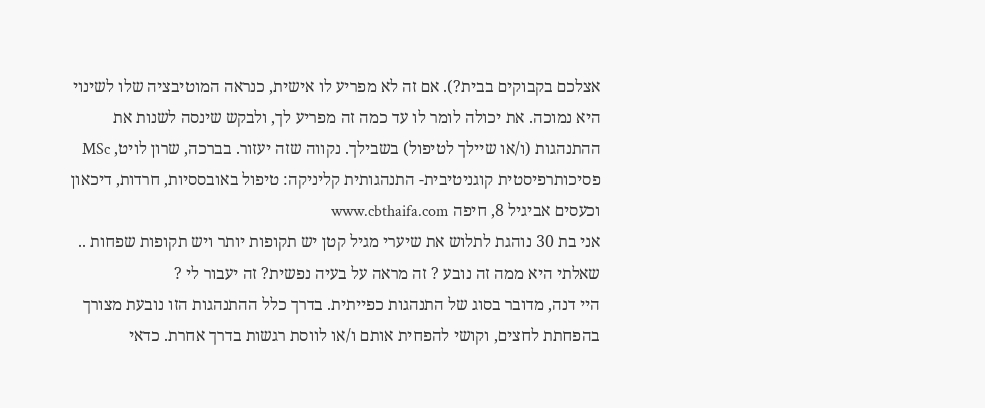אצלכם בקבוקים בבית?). אם זה לא מפריע לו אישית, כנראה המוטיבציה שלו לשינוי היא נמוכה. את יכולה לומר לו עד כמה זה מפריע לך, ולבקש שינסה לשנות את ההתנהגות (ו/או שיילך לטיפול) בשבילך. נקווה שזה יעזור. בברכה, שרון לויט, MSc פסיכותרפיסטית קוגניטיבית- התנהגותית קליניקה: טיפול באובססיות, חרדות, דיכאון וכעסים אביגיל 8, חיפה www.cbthaifa.com
אני בת 30 נוהגת לתלוש את שיערי מגיל קטן יש תקופות יותר ויש תקופות שפחות .. שאלתי היא ממה זה נובע ? זה מראה על בעיה נפשית? זה יעבור לי ?
היי דנה, מדובר בסוג של התנהגות כפייתית. בדרך כלל ההתנהגות הזו נובעת מצורך בהפחתת לחצים, וקושי להפחית אותם ו/או לווסת רגשות בדרך אחרת. כדאי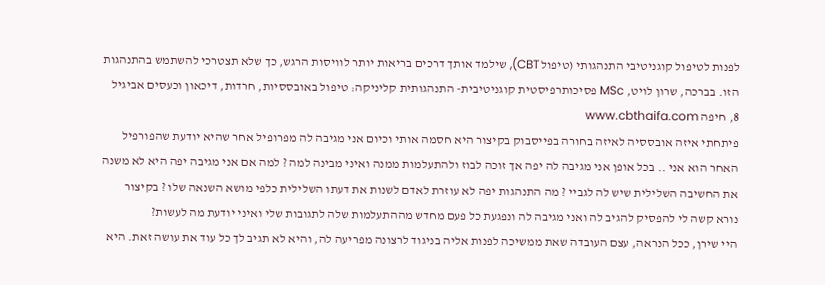לפנות לטיפול קוגניטיבי התנהגותי (טיפול CBT), שילמד אותך דרכים בריאות יותר לוויסות הרגש, כך שלא תצטרכי להשתמש בהתנהגות הזו. בברכה, שרון לויט, MSc פסיכותרפיסטית קוגניטיבית- התנהגותית קליניקה: טיפול באובססיות, חרדות, דיכאון וכעסים אביגיל 8, חיפה www.cbthaifa.com
פיתחתי איזה אובססיה לאיזה בחורה בפייסבוק בקיצור היא חסמה אותי וכיום אני מגיבה לה מפרופיל אחר שהיא יודעת שהפורפיל האחר הוא אני .. בכל אופן אני מגיבה לה יפה אך זוכה לבוז ולהתעלמות ממנה ואיני מבינה למה ? למה אם אני מגיבה יפה היא לא משנה את החשיבה השלילית שיש לה לגביי ? מה התנהגות יפה לא עוזרת לאדם לשנות את דעתו השלילית כלפי מושא השנאה שלו ? בקיצור נורא קשה לי להפסיק להגיב לה ואני מגיבה לה ונפגעת כל פעם מחדש מההתעלמות שלה לתגובות שלי ואיני יודעת מה לעשות?
היי שירן, ככל הנראה, עצם העובדה שאת ממשיכה לפנות אליה בניגוד לרצונה מפריעה לה, והיא לא תגיב לך כל עוד את עושה זאת. היא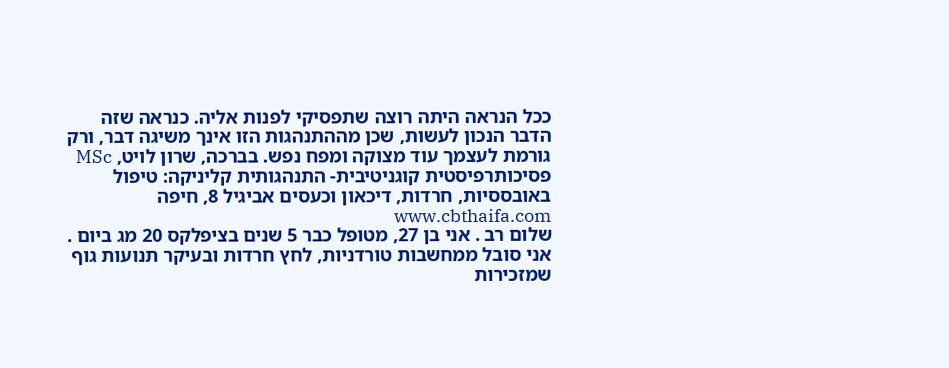ככל הנראה היתה רוצה שתפסיקי לפנות אליה. כנראה שזה הדבר הנכון לעשות, שכן מההתנהגות הזו אינך משיגה דבר, ורק גורמת לעצמך עוד מצוקה ומפח נפש. בברכה, שרון לויט, MSc פסיכותרפיסטית קוגניטיבית- התנהגותית קליניקה: טיפול באובססיות, חרדות, דיכאון וכעסים אביגיל 8, חיפה www.cbthaifa.com
שלום רב . אני בן 27, מטופל כבר 5 שנים בציפלקס 20 מג ביום . אני סובל ממחשבות טורדניות, לחץ חרדות ובעיקר תנועות גוף שמזכירות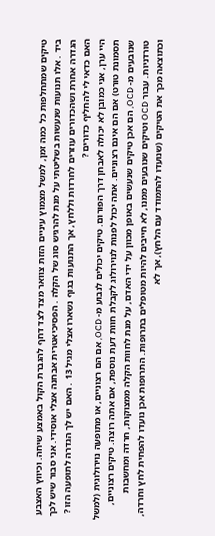טיקים שמתחלפות כל כמה זמן, למשל מצמוץ עיניים הזזת צוואר מצד לצד דחף להגברת הקול באמצע שיחה. וכיווץ האצבע ביד . אלו תנועות שנעשות בשליטתי על מנת להרגיש סוג של הקלה . הפסיכיאטרית אבחנה אצלי אוסידי. אני סבור שיש לכך הגדרה אחרת ושהכדורים עוזרים לחרדות וללחץ, אך התנועות בגוף נשארו אצלי מגיל 13 . האם יש לך הגדרה לתופעה הזו ? האם כדאי לי להחליף כדורים ?
היי ערן, אני כמובן לא יכולה לאבחן דרך הפורום. טיקים יכולים לנבוע מ- OCD, אם הם רצוניים, או מתופעה נוירולוגית (למשל תסמונת טורט) אם הם אינם רצוניים. אתה יכול לפנות לנוירולוג לקבלת חוות דעת נוספת, אם אתה רוצה. טיקים רצוניים, שנובעים מ- OCD, הם אכן טיקים שנעשים באופן מכוון על ידי האדם, על מנת לחוות הקלה ממצוקות, חרדה ומחשבות טורדניות. עבור OCD וטיקים שנובעים ממנו, לא חייבים להיות מטופלים בתרופות. התרופות אכן נועדו להפחית לחץ וחרדה, וכתוצאה מכך את הטיקים (שנועדו להתמודד עם הלחץ), אך לא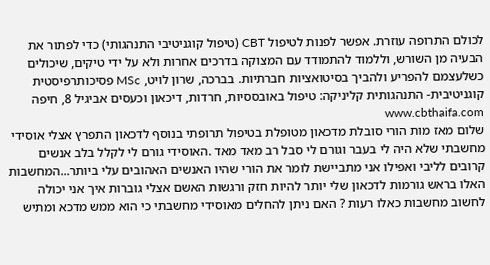לכולם התרופה עוזרת. אפשר לפנות לטיפול CBT (טיפול קוגניטיבי התנהגותי) כדי לפתור את הבעיה מן השורש, וללמוד להתמודד עם המצוקה בדרכים אחרות ולא על ידי טיקים, שיכולים כשלעצמם להפריע ולהביך בסיטואציות חברתיות. בברכה, שרון לויט, MSc פסיכותרפיסטית קוגניטיבית- התנהגותית קליניקה: טיפול באובססיות, חרדות, דיכאון וכעסים אביגיל 8, חיפה www.cbthaifa.com
שלום מאז מות הורי סובלת מדכאון מטופלת בטיפול תרופתי בנוסף לדכאון התפרץ אצלי אוסידי מחשבתי שלא היה לי בעבר וגורם לי סבל רב מאד מאד .האוסידי גורם לי לקלל בלב אנשים קרובים לליבי ואפילו אני מתביישת לומר את הורי שהיו האנשים האהובים עלי ביותר...המחשבות האלו בראש גורמות לדכאון שלי יותר להיות חזק ורגשות האשם אצלי גוברות איך אני יכולה לחשוב מחשבות כאלו רעות ? האם ניתן להחלים מאוסידי מחשבתי כי הוא ממש מדכא ומתיש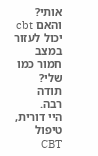אותי? והאם cbt יכול לעזור במצב חמור כמו שלי? תודה רבה.
היי דורית, טיפול CBT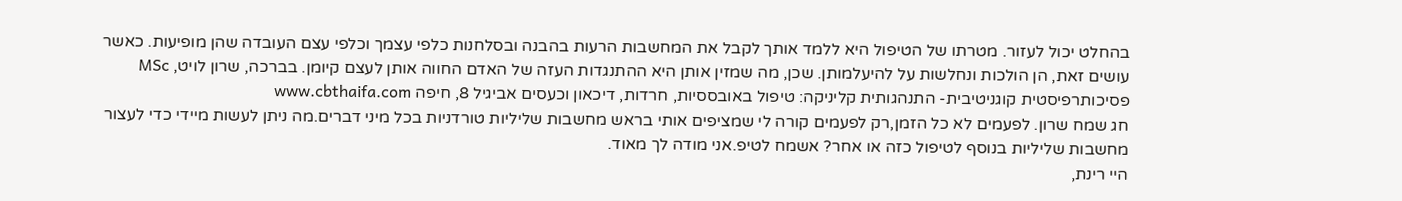בהחלט יכול לעזור. מטרתו של הטיפול היא ללמד אותך לקבל את המחשבות הרעות בהבנה ובסלחנות כלפי עצמך וכלפי עצם העובדה שהן מופיעות. כאשר עושים זאת, הן הולכות ונחלשות על להיעלמותן. שכן, מה שמזין אותן היא ההתנגדות העזה של האדם החווה אותן לעצם קיומן. בברכה, שרון לויט, MSc פסיכותרפיסטית קוגניטיבית- התנהגותית קליניקה: טיפול באובססיות, חרדות, דיכאון וכעסים אביגיל 8, חיפה www.cbthaifa.com
חג שמח שרון. לפעמים לא כל הזמן,רק לפעמים קורה לי שמציפים אותי בראש מחשבות שליליות טורדניות בכל מיני דברים.מה ניתן לעשות מיידי כדי לעצור מחשבות שליליות בנוסף לטיפול כזה או אחר? אשמח לטיפ.אני מודה לך מאוד.
היי רינת,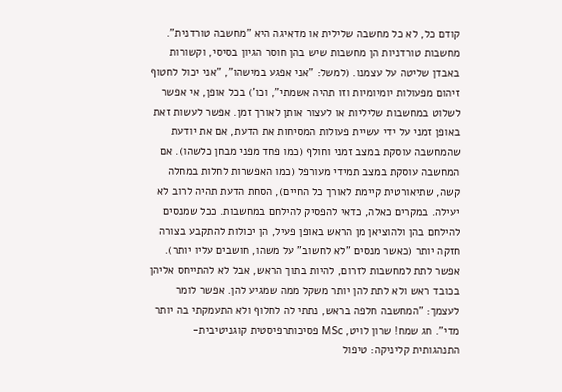קודם כל, לא כל מחשבה שלילית או מדאיגה היא "מחשבה טורדנית". מחשבות טורדניות הן מחשבות שיש בהן חוסר הגיון בסיסי, וקשורות באבדן שליטה על עצמנו. (למשל: "אני אפגע במישהו", "אני יכול לחטוף זיהום מפעולות יומיומיות וזו תהיה אשמתי", וכו') בכל אופן, אי אפשר לשלוט במחשבות שליליות או לעצור אותן לאורך זמן. אפשר לעשות זאת באופן זמני על ידי עשיית פעולות המסיחות את הדעת, אם את יודעת שהמחשבה עוסקת במצב זמני וחולף (כמו פחד מפני מבחן כלשהו). אם המחשבה עוסקת במצב תמידי מעורפל (כמו האפשרות לחלות במחלה קשה, שתיאורטית קיימת לאורך כל החיים), הסחת הדעת תהיה לרוב לא יעילה. במקרים כאלה, כדאי להפסיק להילחם במחשבות. ככל שמנסים להילחם בהן ולהוציאן מן הראש באופן פעיל, הן יכולות להתקבע בצורה חזקה יותר (כאשר מנסים "לא לחשוב" על משהו, חושבים עליו יותר). אפשר לתת למחשבות לזרום, להיות בתוך הראש, אבל לא להתייחס אליהן בכובד ראש ולא לתת להן יותר משקל ממה שמגיע להן. אפשר לומר לעצמך: "המחשבה חלפה בראש, נתתי לה לחלוף ולא התעמקתי בה יותר מדי". חג שמח! שרון לויט, MSc פסיכותרפיסטית קוגניטיבית- התנהגותית קליניקה: טיפול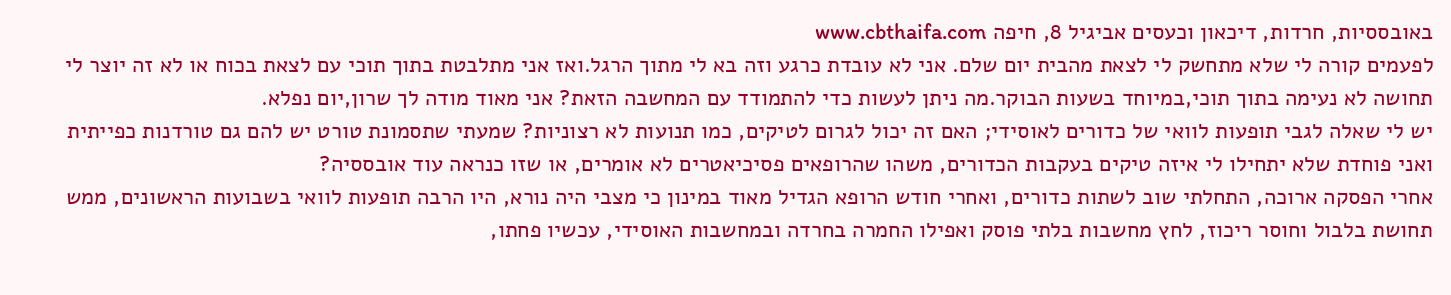באובססיות, חרדות, דיכאון וכעסים אביגיל 8, חיפה www.cbthaifa.com
לפעמים קורה לי שלא מתחשק לי לצאת מהבית יום שלם. אני לא עובדת כרגע וזה בא לי מתוך הרגל.ואז אני מתלבטת בתוך תוכי עם לצאת בכוח או לא זה יוצר לי תחושה לא נעימה בתוך תוכי,במיוחד בשעות הבוקר.מה ניתן לעשות כדי להתמודד עם המחשבה הזאת? אני מאוד מודה לך שרון,יום נפלא.
יש לי שאלה לגבי תופעות לוואי של כדורים לאוסידי; האם זה יכול לגרום לטיקים, כמו תנועות לא רצוניות? שמעתי שתסמונת טורט יש להם גם טורדנות כפייתית ואני פוחדת שלא יתחילו לי איזה טיקים בעקבות הכדורים, משהו שהרופאים פסיכיאטרים לא אומרים, או שזו כנראה עוד אובססיה?
אחרי הפסקה ארוכה, התחלתי שוב לשתות כדורים, ואחרי חודש הרופא הגדיל מאוד במינון כי מצבי היה נורא, היו הרבה תופעות לוואי בשבועות הראשונים, ממש תחושת בלבול וחוסר ריכוז, לחץ מחשבות בלתי פוסק ואפילו החמרה בחרדה ובמחשבות האוסידי, עכשיו פחתו,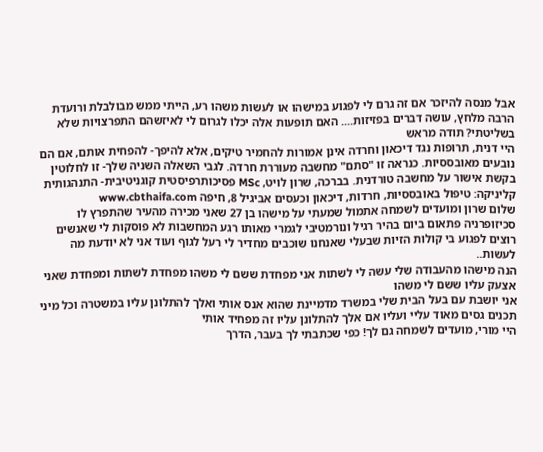אבל מנסה להיזכר אם זה גרם לי לפגוע במישהו או לעשות משהו רע, הייתי ממש מבולבלת ורועדת הרבה מלחץ, עושה דברים בפזיזות.... האם תופעות אלה יכלו לגרום לי לאיזשהם התפרצויות שלא בשליטתי? תודה מראש
היי דנית, תרופות נגד דיכאון וחרדה אינן אמורות להחמיר טיקים, אלא להיפך- להפחית אותם, אם הם נובעים מאובססיות. כנראה זו "סתם" מחשבה מעוררת חרדה. לגבי השאלה השניה שלך- זו לחלוטין בקשת אישור על מחשבה טורדנית. בברכה, שרון לויט, MSc פסיכותרפיסטית קוגניטיבית- התנהגותית קליניקה: טיפול באובססיות, חרדות, דיכאון וכעסים אביגיל 8, חיפה www.cbthaifa.com
שלום שרון ומועדים לשמחה אתמול שמעתי על מישהו בן 27 שאני מכירה מהעיר שהתפרץ לו סכיזופרניה פתאום ביום בהיר רגיל ונורמטיבי לגמרי מאותו רגע המחשבות לא פוסקות לי שאנשים רוצים לפגוע בי קולות הזיות שבעלי שאנחנו שוכבים מחדיר לי רעל לגוף ועוד אני לא יודעת מה לעשות..
הנה מישהו מהעבודה שלי עשה לי לשתות אני מפחדת ששם לי משהו מפחדת לשתות ומפחדת שאני אצעק עליו ששם לי משהו
אני יושבת עם בעל הבית שלי במשרד מדמיינת שהוא אנס אותי ואלך להתלונן עליו במשטרה וכל מיני תכנים גסים מאוד עליי ועליו אם אלך להתלונן עליו זה מפחיד אותי
היי מורי, מועדים לשמחה גם לך! כפי שכתבתי לך בעבר, הדרך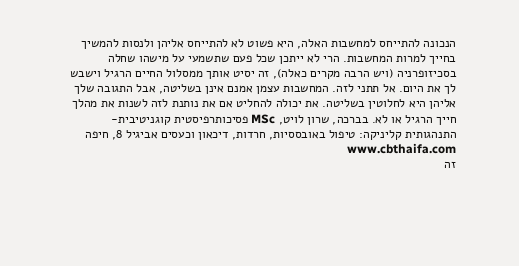הנכונה להתייחס למחשבות האלה, היא פשוט לא להתייחס אליהן ולנסות להמשיך בחייך למרות המחשבות. הרי לא ייתכן שכל פעם שתשמעי על מישהו שחלה בסכיזופרניה (ויש הרבה מקרים כאלה), זה יסיט אותך ממסלול החיים הרגיל וישבש לך את היום. אל תתני לזה. המחשבות עצמן אמנם אינן בשליטה, אבל התגובה שלך אליהן היא לחלוטין בשליטה. את יכולה להחליט אם את נותנת לזה לשנות את מהלך חייך הרגיל או לא. בברכה, שרון לויט, MSc פסיכותרפיסטית קוגניטיבית- התנהגותית קליניקה: טיפול באובססיות, חרדות, דיכאון וכעסים אביגיל 8, חיפה www.cbthaifa.com
זה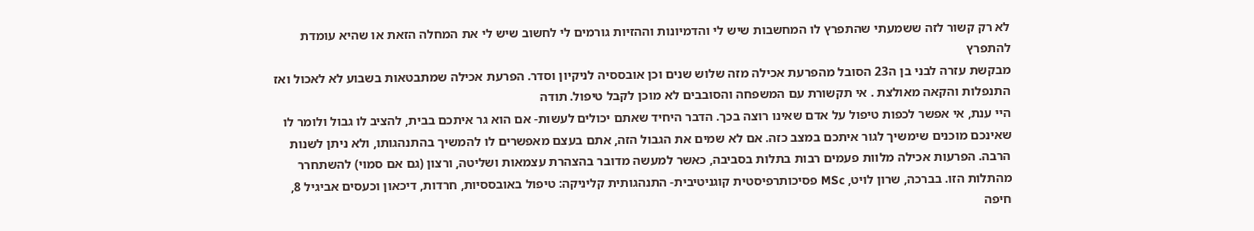לא רק קשור לזה ששמעתי שהתפרץ לו המחשבות שיש לי והדמיונות וההזיות גורמים לי לחשוב שיש לי את המחלה הזאת או שהיא עומדת להתפרץ
מבקשת עזרה לבני בן ה23 הסובל מהפרעת אכילה מזה שלוש שנים וכן אובססיה לניקיון וסדר. הפרעת אכילה שמתבטאות בשבוע לא לאכול ואז התנפלות והקאה מאולצת . אי תקשורת עם המשפחה והסובבים לא מוכן לקבל טיפול. תודה
היי ענת, אי אפשר לכפות טיפול על אדם שאינו רוצה בכך. הדבר היחיד שאתם יכולים לעשות- אם הוא גר איתכם בבית, להציב לו גבול ולומר לו שאינכם מוכנים שימשיך לגור איתכם במצב כזה. אם לא שמים את הגבול הזה, אתם בעצם מאפשרים לו להמשיך בהתנהגותו, ולא ניתן לשנות הרבה. הפרעות אכילה מלוות פעמים רבות בתלות בסביבה, כאשר למעשה מדובר בהצהרת עצמאות ושליטה, ורצון (גם אם סמוי) להשתחרר מהתלות הזו. בברכה, שרון לויט, MSc פסיכותרפיסטית קוגניטיבית- התנהגותית קליניקה: טיפול באובססיות, חרדות, דיכאון וכעסים אביגיל 8, חיפה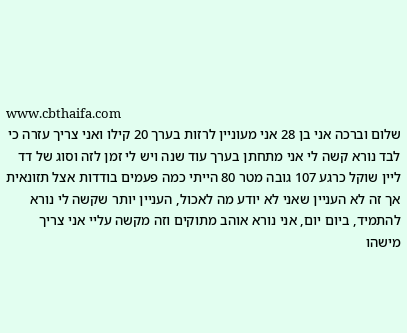www.cbthaifa.com
שלום וברכה אני בן 28 אני מעוניין לרזות בערך 20 קילו ואני צריך עזרה כי לבד נורא קשה לי אני מתחתן בערך עוד שנה ויש לי זמן לזה וסוג של דד ליין שוקל כרגע 107 גובה מטר 80 הייתי כמה פעמים בודדות אצל תזונאית אך זה לא העניין שאני לא יודע מה לאכול, העניין יותר שקשה לי נורא להתמיד, ביום יום, אני נורא אוהב מתוקים וזה מקשה עליי אני צריך מישהו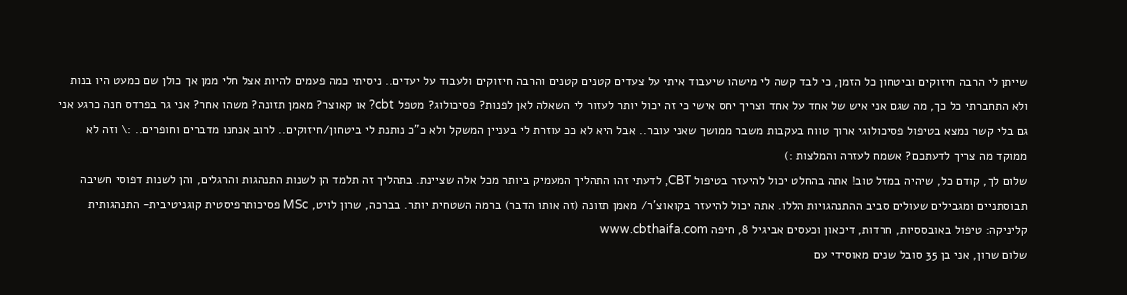שייתן לי הרבה חיזוקים וביטחון כל הזמן, כי לבד קשה לי מישהו שיעבוד איתי על צעדים קטנים קטנים והרבה חיזוקים ולעבוד על יעדים.. ניסיתי כמה פעמים להיות אצל חלי ממן אך כולן שם כמעט היו בנות ולא התחברתי כל כך, מה שגם אני איש של אחד על אחד וצריך יחס אישי כי זה יכול יותר לעזור לי השאלה לאן לפנות? פסיכולוג? מטפל cbt? או קאוצר? מאמן תזונה? משהו אחר? אני גר בפרדס חנה כרגע אני גם בלי קשר נמצא בטיפול פסיכולוגי ארוך טווח בעקבות משבר ממושך שאני עובר.. אבל היא לא ככ עוזרת לי בעניין המשקל ולא כ"כ נותנת לי ביטחון/חיזוקים.. לרוב אנחנו מדברים וחופרים.. :\ וזה לא ממוקד מה צריך לדעתכם? אשמח לעזרה והמלצות :)
שלום לך, קודם כל, שיהיה במזל טוב! אתה בהחלט יכול להיעזר בטיפול CBT, לדעתי זהו התהליך המעמיק ביותר מכל אלה שציינת. בתהליך זה תלמד הן לשנות התנהגות והרגלים, והן לשנות דפוסי חשיבה תבוסתניים ומגבילים שעולים סביב ההתנהגויות הללו. אתה יכול להיעזר בקואוצ'ר/ מאמן תזונה (זה אותו הדבר) ברמה השטחית יותר. בברכה, שרון לויט, MSc פסיכותרפיסטית קוגניטיבית- התנהגותית קליניקה: טיפול באובססיות, חרדות, דיכאון וכעסים אביגיל 8, חיפה www.cbthaifa.com
שלום שרון, אני בן 35 סובל שנים מאוסידי עם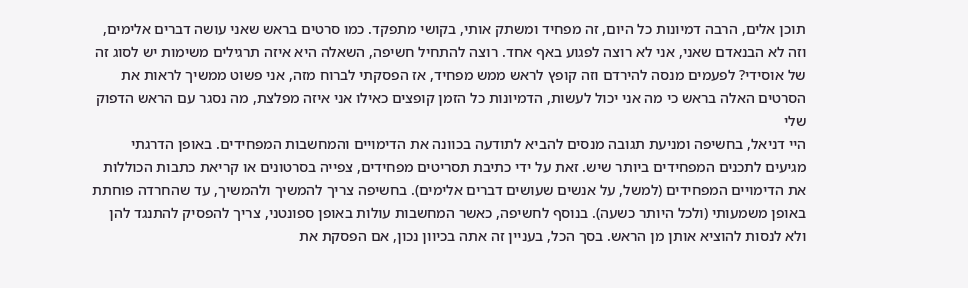תוכן אלים, הרבה דמיונות כל היום, זה מפחיד ומשתק אותי, בקושי מתפקד. כמו סרטים בראש שאני עושה דברים אלימים, וזה לא הבנאדם שאני, אני לא רוצה לפגוע באף אחד. רוצה להתחיל חשיפה, השאלה היא איזה תרגילים משימות יש לסוג זה של אוסידי? לפעמים מנסה להירדם וזה קופץ לראש ממש מפחיד, אז הפסקתי לברוח מזה, אני פשוט ממשיך לראות את הסרטים האלה בראש כי מה אני יכול לעשות, הדמיונות כל הזמן קופצים כאילו אני איזה מפלצת, מה נסגר עם הראש הדפוק שלי
היי דניאל, בחשיפה ומניעת תגובה מנסים להביא לתודעה בכוונה את הדימויים והמחשבות המפחידים. באופן הדרגתי מגיעים לתכנים המפחידים ביותר שיש. זאת על ידי כתיבת תסריטים מפחידים, צפייה בסרטונים או קריאת כתבות הכוללות את הדימויים המפחידים (למשל, על אנשים שעושים דברים אלימים). בחשיפה צריך להמשיך ולהמשיך, עד שהחרדה פוחתת באופן משמעותי (ולכל היותר כשעה). בנוסף לחשיפה, כאשר המחשבות עולות באופן ספונטני, צריך להפסיק להתנגד להן ולא לנסות להוציא אותן מן הראש. בסך הכל, בעניין זה אתה בכיוון נכון, אם הפסקת את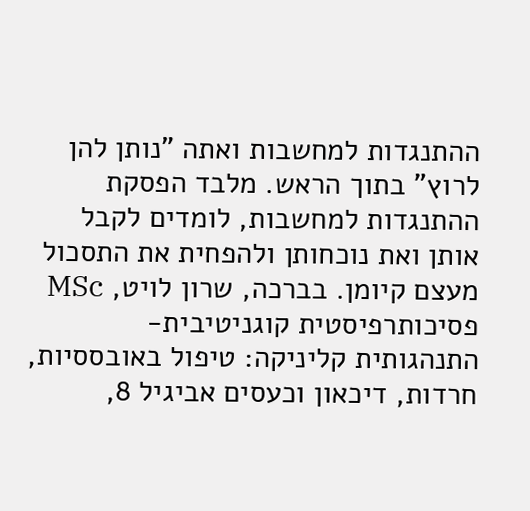ההתנגדות למחשבות ואתה "נותן להן לרוץ" בתוך הראש. מלבד הפסקת ההתנגדות למחשבות, לומדים לקבל אותן ואת נוכחותן ולהפחית את התסכול מעצם קיומן. בברכה, שרון לויט, MSc פסיכותרפיסטית קוגניטיבית- התנהגותית קליניקה: טיפול באובססיות, חרדות, דיכאון וכעסים אביגיל 8,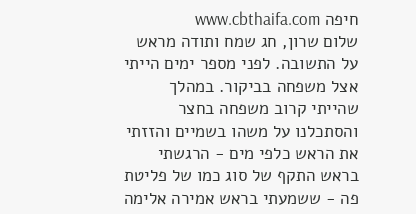חיפה www.cbthaifa.com
שלום שרון, חג שמח ותודה מראש על התשובה. לפני מספר ימים הייתי אצל משפחה בביקור. במהלך שהייתי קרוב משפחה בחצר והסתכלנו על משהו בשמיים והזזתי את הראש כלפי מים - הרגשתי בראש התקף של סוג כמו של פליטת פה - ששמעתי בראש אמירה אלימה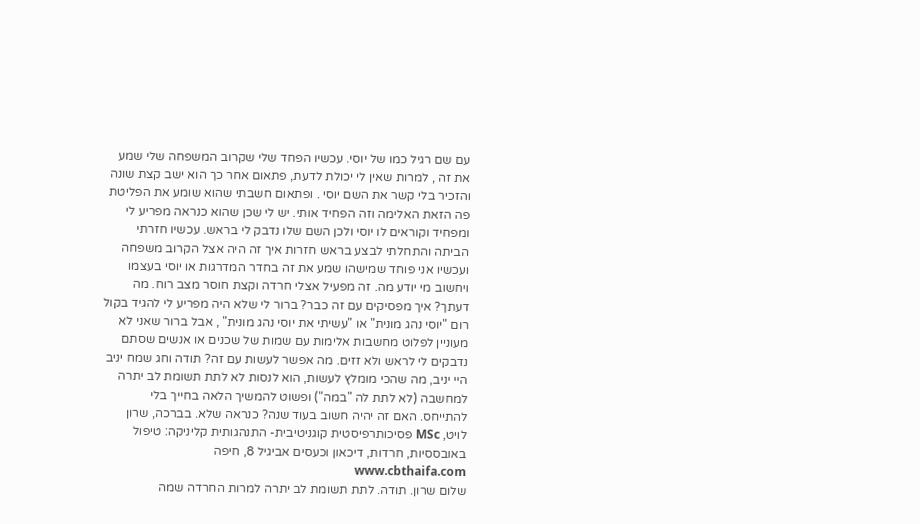עם שם רגיל כמו של יוסי. עכשיו הפחד שלי שקרוב המשפחה שלי שמע את זה , למרות שאין לי יכולת לדעת, פתאום אחר כך הוא ישב קצת שונה והזכיר בלי קשר את השם יוסי . ופתאום חשבתי שהוא שומע את הפליטת פה הזאת האלימה וזה הפחיד אותי. יש לי שכן שהוא כנראה מפריע לי ומפחיד וקוראים לו יוסי ולכן השם שלו נדבק לי בראש. עכשיו חזרתי הביתה והתחלתי לבצע בראש חזרות איך זה היה אצל הקרוב משפחה ועכשיו אני פוחד שמישהו שמע את זה בחדר המדרגות או יוסי בעצמו ויחשוב מי יודע מה. זה מפעיל אצלי חרדה וקצת חוסר מצב רוח. מה דעתך? איך מפסיקים עם זה כבר? ברור לי שלא היה מפריע לי להגיד בקול רום "יוסי נהג מונית" או "עשיתי את יוסי נהג מונית" , אבל ברור שאני לא מעוניין לפלוט מחשבות אלימות עם שמות של שכנים או אנשים שסתם נדבקים לי לראש ולא זזים. מה אפשר לעשות עם זה? תודה וחג שמח יניב
היי יניב, מה שהכי מומלץ לעשות, הוא לנסות לא לתת תשומת לב יתרה למחשבה (לא לתת לה "במה") ופשוט להמשיך הלאה בחייך בלי להתייחס. האם זה יהיה חשוב בעוד שנה? כנראה שלא. בברכה, שרון לויט, MSc פסיכותרפיסטית קוגניטיבית- התנהגותית קליניקה: טיפול באובססיות, חרדות, דיכאון וכעסים אביגיל 8, חיפה www.cbthaifa.com
שלום שרון. תודה. לתת תשומת לב יתרה למרות החרדה שמה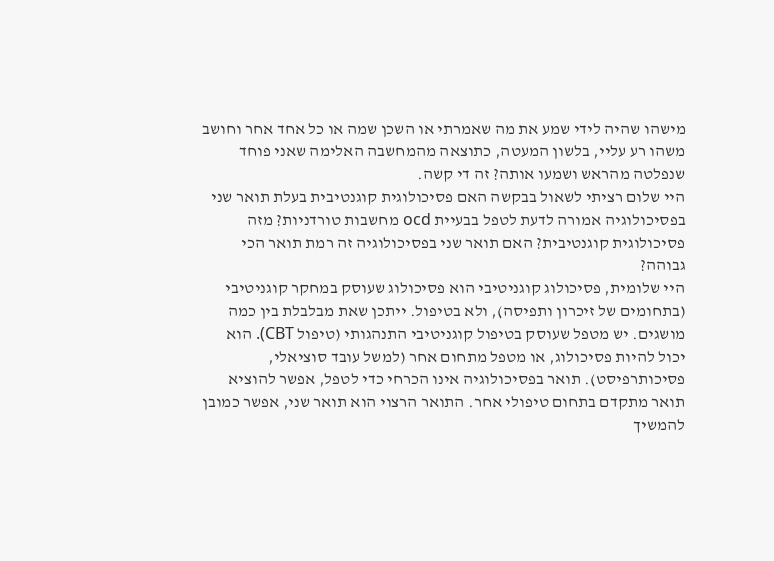מישהו שהיה לידי שמע את מה שאמרתי או השכן שמה או כל אחד אחר וחושב משהו רע עליי, בלשון המעטה, כתוצאה מהמחשבה האלימה שאני פוחד שנפלטה מהראש ושמעו אותה? זה די קשה.
היי שלום רציתי לשאול בבקשה האם פסיכולוגית קוגנטיבית בעלת תואר שני בפסיכולוגיה אמורה לדעת לטפל בבעיית ocd מחשבות טורדניות? מזה פסיכולוגית קוגנטיבית? האם תואר שני בפסיכולוגיה זה רמת תואר הכי גבוהה?
היי שלומית, פסיכולוג קוגניטיבי הוא פסיכולוג שעוסק במחקר קוגניטיבי (בתחומים של זיכרון ותפיסה), ולא בטיפול. ייתכן שאת מבלבלת בין כמה מושגים. יש מטפל שעוסק בטיפול קוגניטיבי התנהגותי (טיפול CBT). הוא יכול להיות פסיכולוג, או מטפל מתחום אחר (למשל עובד סוציאלי, פסיכותרפיסט). תואר בפסיכולוגיה אינו הכרחי כדי לטפל, אפשר להוציא תואר מתקדם בתחום טיפולי אחר. התואר הרצוי הוא תואר שני, אפשר כמובן להמשיך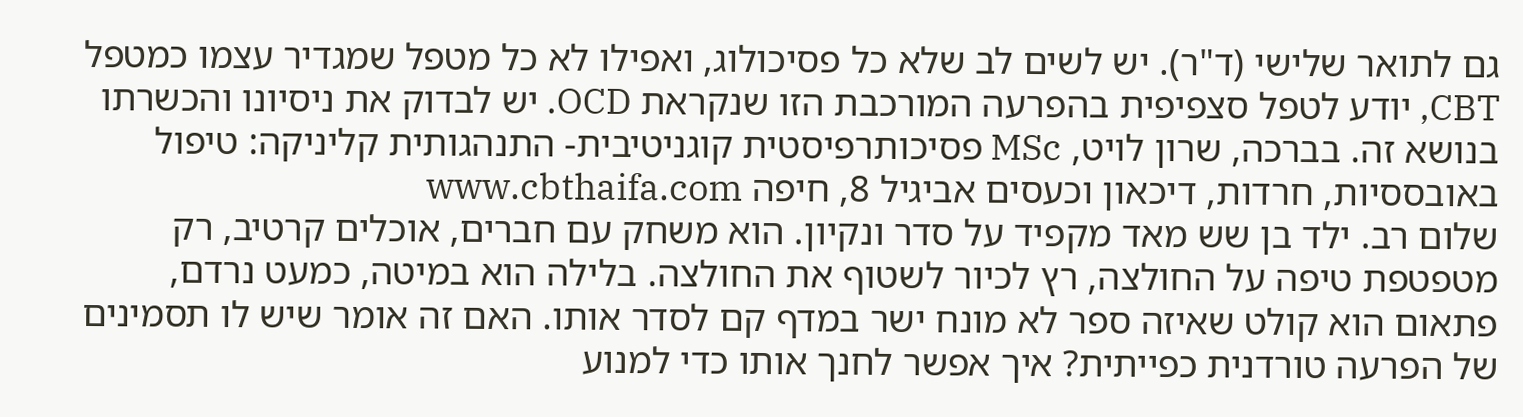גם לתואר שלישי (ד"ר). יש לשים לב שלא כל פסיכולוג, ואפילו לא כל מטפל שמגדיר עצמו כמטפל CBT, יודע לטפל סצפיפית בהפרעה המורכבת הזו שנקראת OCD. יש לבדוק את ניסיונו והכשרתו בנושא זה. בברכה, שרון לויט, MSc פסיכותרפיסטית קוגניטיבית- התנהגותית קליניקה: טיפול באובססיות, חרדות, דיכאון וכעסים אביגיל 8, חיפה www.cbthaifa.com
שלום רב. ילד בן שש מאד מקפיד על סדר ונקיון. הוא משחק עם חברים, אוכלים קרטיב, רק מטפטפת טיפה על החולצה, רץ לכיור לשטוף את החולצה. בלילה הוא במיטה, כמעט נרדם, פתאום הוא קולט שאיזה ספר לא מונח ישר במדף קם לסדר אותו. האם זה אומר שיש לו תסמינים של הפרעה טורדנית כפייתית? איך אפשר לחנך אותו כדי למנוע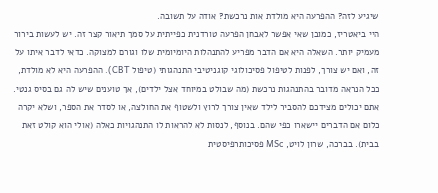שיגיע לזה? ההפרעה היא מולדת אות נרכשת? אודה על תשובה.
היי ביאטריז, כמובן שאי אפשר לאבחן הפרעה טורדנית כפייתית על סמך תיאור קצר זה. יש לעשות בירור מעמיק יותר. השאלה היא אם הדבר מפריע להתנהלות היומיומית שלו וגורם למצוקה. כדאי לדבר איתו על זה, ואם יש צורך, לפנות לטיפול פסיכולוגי קוגניטיבי התנהגותי (טיפול CBT). ההפרעה היא לא מולדת, ככל הנראה מדובר בהתנהגות נרכשת (מה שבולט במיוחד אצל ילדים), אך טוענים שיש לה גם בסיס גנטי. אתם יכולים מצידכם להסביר לילד שאין צורך לרוץ ולשטוף את החולצה, או לסדר את הספר, ושלא יקרה כלום אם הדברים יישארו כפי שהם. בנוסף, לנסות לא להראות לו התנהגויות כאלה (אולי הוא קולט זאת בבית). בברכה, שרון לויט, MSc פסיכותרפיסטית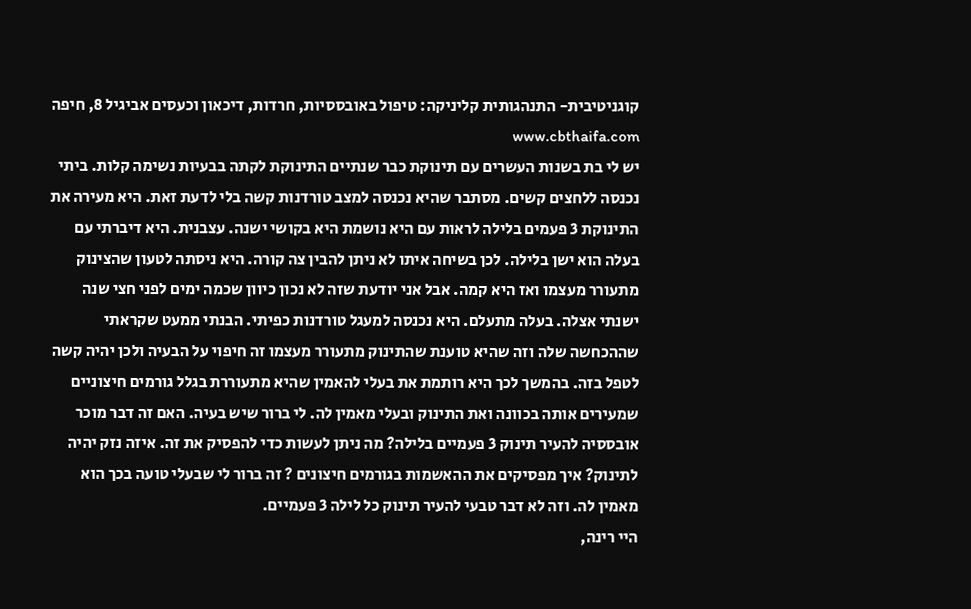קוגניטיבית- התנהגותית קליניקה: טיפול באובססיות, חרדות, דיכאון וכעסים אביגיל 8, חיפה www.cbthaifa.com
יש לי בת בשנות העשרים עם תינוקת כבר שנתיים התינוקת לקתה בבעיות נשימה קלות. ביתי נכנסה ללחצים קשים. מסתבר שהיא נכנסה למצב טורדנות קשה בלי לדעת זאת. היא מעירה את התינוקת 3 פעמים בלילה לראות עם היא נושמת היא בקושי ישנה. עצבנית. היא דיברתי עם בעלה הוא ישן בלילה. לכן בשיחה איתו לא ניתן להבין צה קורה. היא ניסתה לטעון שהצינוק מתעורר מעצמו ואז היא קמה. אבל אני יודעת שזה לא נכון כיוון שכמה ימים לפני חצי שנה ישנתי אצלה. בעלה מתעלם. היא נכנסה למעגל טורדנות כפיתי. הבנתי ממעט שקראתי שההכחשה שלה וזה שהיא טוענת שהתינוק מתעורר מעצמו זה חיפוי על הבעיה ולכן יהיה קשה לטפל בזה. בהמשך לכך היא רותמת את בעלי להאמין שהיא מתעוררת בגלל גורמים חיצוניים שמעירים אותה בכוונה ואת התינוק ובעלי מאמין לה. לי ברור שיש בעיה. האם זה דבר מוכר אובססיה להעיר תינוק 3 פעמיים בלילה? מה ניתן לעשות כדי להפסיק את זה. איזה נזק יהיה לתינוק? איך מפסיקים את ההאשמות בגורמים חיצונים ? זה ברור לי שבעלי טועה בכך הוא מאמין לה. וזה לא דבר טבעי להעיר תינוק כל לילה 3 פעמיים.
היי רינה,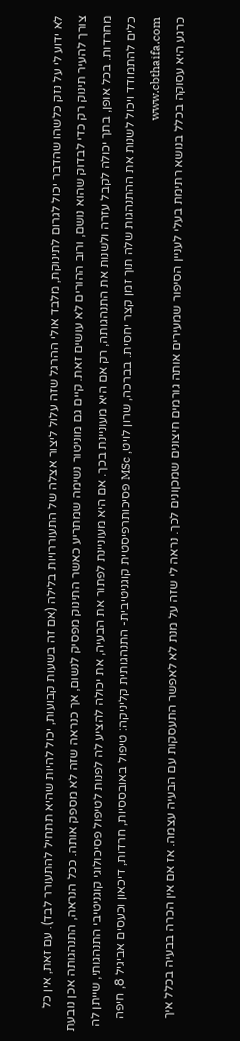לא ידוע לי על נזק כלשהו שהדבר יכול לגרום לתינוקת, מלבד אולי ההרגל שזה עלול ליצור אצלה של התעוררויות בלילה (אם זה בשעות קבועות, יכול להיות שהיא תתחיל להתעורר לבד). עם זאת, אין כל צורך להעיר תינוק רק כדי לבדוק שהוא נושם, ורוב ההורים לא עושים זאת. קיים גם מוניטור נשימה שמתריע כאשר התינוק מפסיק לנשום, אך כנראה שזה לא מספק אותה. ככל הנראה, התנהגותה אכן נובעת מחרדות. בכל אופן, בתך יכולה לקבל עזרה ולשנות את התנהגותה, רק אם היא מעוניינת בכך. אם היא מעוניינת לפתור את הבעיה, את יכולה להציע לה לפנות לטיפול פסיכולוגי קוגניטיבי התנהגותי, שייתן לה כלים להתמודד ויכול לשנות את ההתנהגות שלה תוך זמן קצר יחסית. בברכה, שרון לויט, MSc פסיכותרפיסטית קוגניטיבית- התנהגותית קליניקה: טיפול באובססיות, חרדות, דיכאון וכעסים אביגיל 8, חיפה www.cbthaifa.com
כרגע היא עסוקה בכלל בנושא רתימת בעלי לעניין הסיפור שמעירים אותה גורמים חיצונים שמכןונים לכך. נראה לי שזה על מנת לא לאפשר התעסקות עם הבעיה עצמה. אז אם אין הכרה בבעיה בכלל איך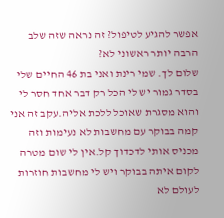אפשר להגיע לטיפול? זה נראה שזה שלב הרבה יותר ראשוני לא?
שלום לך. שמי רינת ואני בת 46 החיים שלי בסדר גמור יש לי הכל רק דבר אחד חסר לי והוא מסגרת שאוכל ללכת אליה.עקב זה אני קמה בבוקר עם מחשבות לא נעימות וזה מכניס אותי לדכדוך קל.אין לי שום מטרה לקום איתה בבוקר ויש לי מחשבות חוזרות לעולם לא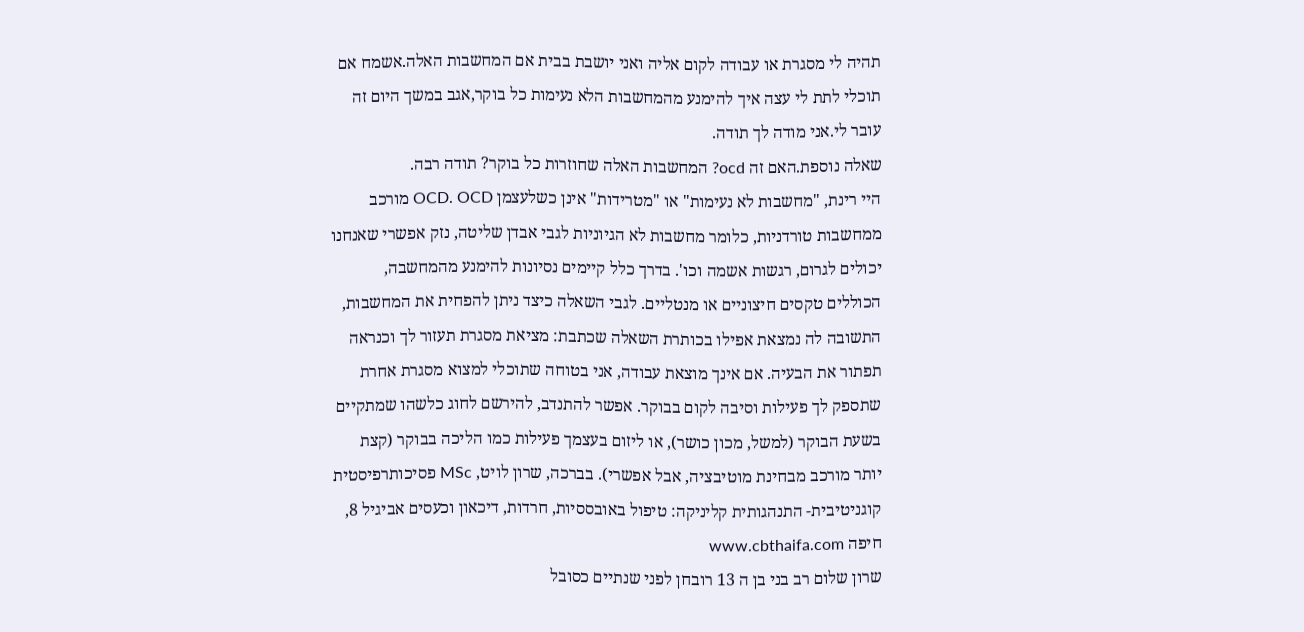תהיה לי מסגרת או עבודה לקום אליה ואני יושבת בבית אם המחשבות האלה.אשמח אם תוכלי לתת לי עצה איך להימנע מהמחשבות הלא נעימות כל בוקר,אגב במשך היום זה עובר לי.אני מודה לך תודה.
שאלה נוספת.האם זה ocd? המחשבות האלה שחוזרות כל בוקר? תודה רבה.
היי רינת, "מחשבות לא נעימות" או "מטרידות" אינן כשלעצמן OCD. OCD מורכב ממחשבות טורדניות, כלומר מחשבות לא הגיוניות לגבי אבדן שליטה, נזק אפשרי שאנחנו יכולים לגרום, רגשות אשמה וכו'. בדרך כלל קיימים נסיונות להימנע מהמחשבה, הכוללים טקסים חיצוניים או מנטליים. לגבי השאלה כיצד ניתן להפחית את המחשבות, התשובה לה נמצאת אפילו בכותרת השאלה שכתבת: מציאת מסגרת תעזור לך וכנראה תפתור את הבעיה. אם אינך מוצאת עבודה, אני בטוחה שתוכלי למצוא מסגרת אחרת שתספק לך פעילות וסיבה לקום בבוקר. אפשר להתנדב, להירשם לחוג כלשהו שמתקיים בשעת הבוקר (למשל, מכון כושר), או ליזום בעצמך פעילות כמו הליכה בבוקר (קצת יותר מורכב מבחינת מוטיבציה, אבל אפשרי). בברכה, שרון לויט, MSc פסיכותרפיסטית קוגניטיבית- התנהגותית קליניקה: טיפול באובססיות, חרדות, דיכאון וכעסים אביגיל 8, חיפה www.cbthaifa.com
שרון שלום רב בני בן ה 13 רובחן לפני שנתיים כסובל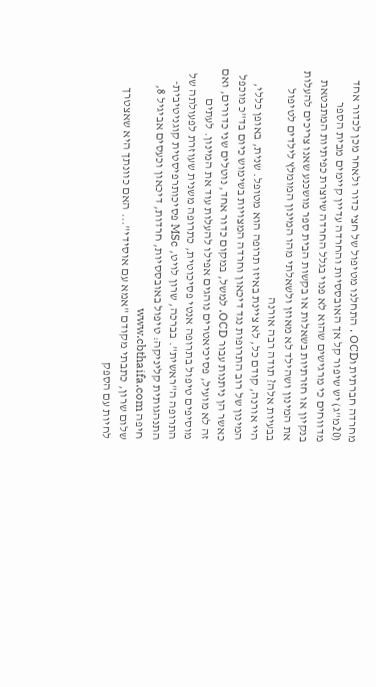מחרדה חברתית וOCD . התחלנו מטיפול של חצי כדור ולאחר מכן לכדור אחד (20מ"ג) יש שיפור קל אך האובססיות והחרדה עדיין קיימים מבית הספר מדווחים כי מרגישים שהוא לא פנוי בגלל החרדה שיוצרת כפיתיות המתבטאת בנקיון או חזרתיות בשאלות או בקשות הבית ספר מושכנע שאנו צריכים להעלות את המינון ושהילד לא מאוזן ולשאלתי מהו המינון המומלץ לילדים לטיפול בבעיות אלה? תודה רבה אורנה
היי אורנה, קודם כל, לא ציינת באיזו תרופה הוא מטופל. שנית, באופן כללי, המינון של רוב התרופות נגד דיכאון וחרדה המצויות בשימוש כיום בד"כ מוכפל כאשר הן ניתנות עבור OCD. למשל, במקום כדור אחד, נוטלים שני כדורים, ואם זה לא מועיל, פסיכיאטרים נוהגים אפילו להעלות עוד את המינון. לעתים מוסיפים טיפול בתרופה אנטי פסיכוטית, כתרופה משנית שעוזרת לפעולתה של התרופה ה"ראשית". בברכה, שרון לויט, MSc פסיכותרפיסטית קוגניטיבית- התנהגותית קליניקה: טיפול באובססיות, חרדות, דיכאון וכעסים אביגיל 8, חיפה www.cbthaifa.com
שלום שרון, כתבתי מקודם "אמא עם אוסידי"... האם כוונתך היא שאצטרך לחיות עם הספק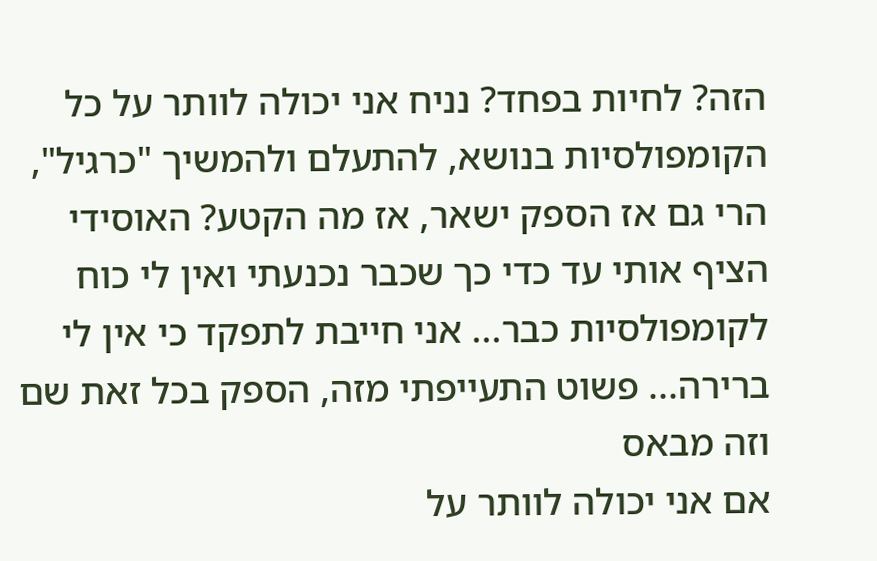הזה? לחיות בפחד? נניח אני יכולה לוותר על כל הקומפולסיות בנושא, להתעלם ולהמשיך "כרגיל", הרי גם אז הספק ישאר, אז מה הקטע? האוסידי הציף אותי עד כדי כך שכבר נכנעתי ואין לי כוח לקומפולסיות כבר... אני חייבת לתפקד כי אין לי ברירה... פשוט התעייפתי מזה, הספק בכל זאת שם וזה מבאס
אם אני יכולה לוותר על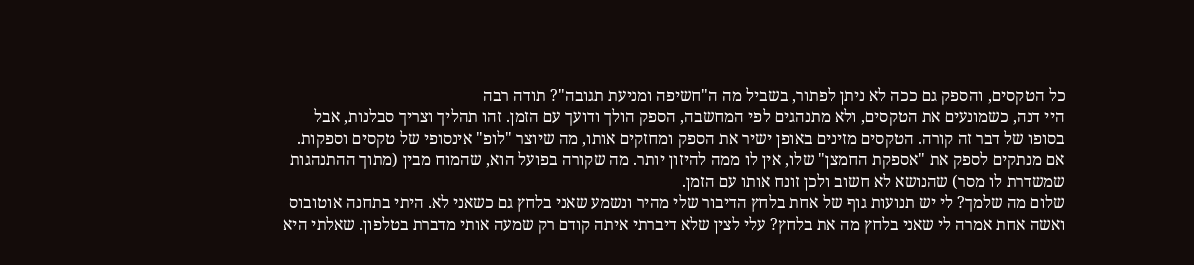כל הטקסים, והספק גם ככה לא ניתן לפתור, בשביל מה ה"חשיפה ומניעת תגובה"? תודה רבה
היי דנה, כשמונעים את הטקסים, ולא מתנהגים לפי המחשבה, הספק הולך ודועך עם הזמן. זהו תהליך וצריך סבלנות, אבל בסופו של דבר זה קורה. הטקסים מזינים באופן ישיר את הספק ומחזקים אותו, מה שיוצר "לופ" אינסופי של טקסים וספקות. אם מנתקים לספק את "אספקת החמצן" שלו, אין לו ממה להיזון יותר. מה שקורה בפועל הוא, שהמוח מבין (מתוך ההתנהגות שמשדרת לו מסר) שהנושא לא חשוב ולכן זונח אותו עם הזמן.
שלום מה שלמך? לי יש תנועות גוף של אחת בלחץ הדיבור שלי מהיר ונשמע שאני בלחץ גם כשאני לא. היתי בתחנה אוטובוס ואשה אחת אמרה לי שאני בלחץ מה את בלחץ? עלי לצין שלא דיברתי איתה קודם רק שמעה אותי מדברת בטלפון. שאלתי היא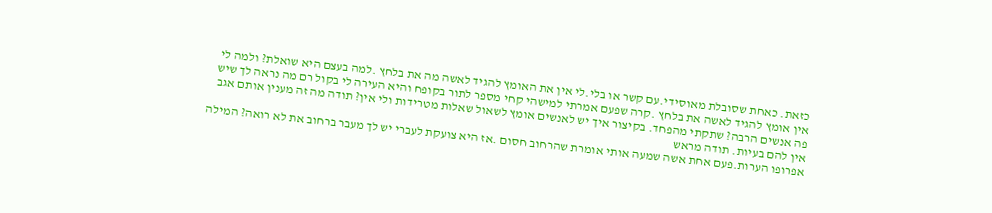כזאת. כאחת שסובלת מאוסידי.עם קשר או בלי.לי אין את האומץ להגיד לאשה מה את בלחץ .למה בעצם היא שואלת? ולמה לי אין אומץ להגיד לאשה את בלחץ .קרה שפעם אמרתי למישהי קחי מספר לתור בקופח והיא העירה לי בקול רם מה נראה לך שיש פה אנשים הרבה? שתקתי מהפחד. בקיצור איך יש לאנשים אומץ לשאול שאלות מטרידות ולי אין? תודה מה זה מענין אותם אגב אין להם בעיות. תודה מראש
אפרופו הערות.פעם אחת אשה שמעה אותי אומרת שהרחוב חסום .אז היא צועקת לעברי יש לך מעבר ברחוב את לא רואה? המילה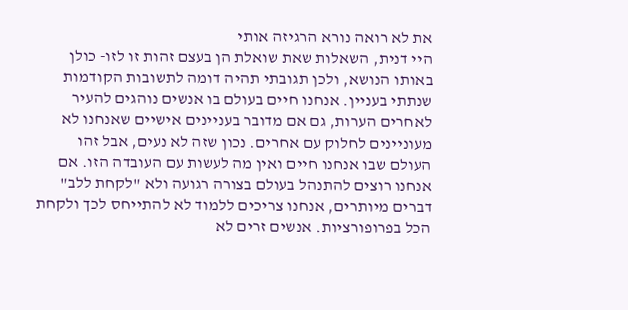את לא רואה נורא הרגיזה אותי
היי דנית, השאלות שאת שואלת הן בעצם זהות זו לזו- כולן באותו הנושא, ולכן תגובתי תהיה דומה לתשובות הקודמות שנתתי בעניין. אנחנו חיים בעולם בו אנשים נוהגים להעיר לאחרים הערות, גם אם מדובר בעניינים אישיים שאנחנו לא מעוניינים לחלוק עם אחרים. נכון שזה לא נעים, אבל זהו העולם שבו אנחנו חיים ואין מה לעשות עם העובדה הזו. אם אנחנו רוצים להתנהל בעולם בצורה רגועה ולא "לקחת ללב" דברים מיותרים, אנחנו צריכים ללמוד לא להתייחס לכך ולקחת הכל בפרופורציות. אנשים זרים לא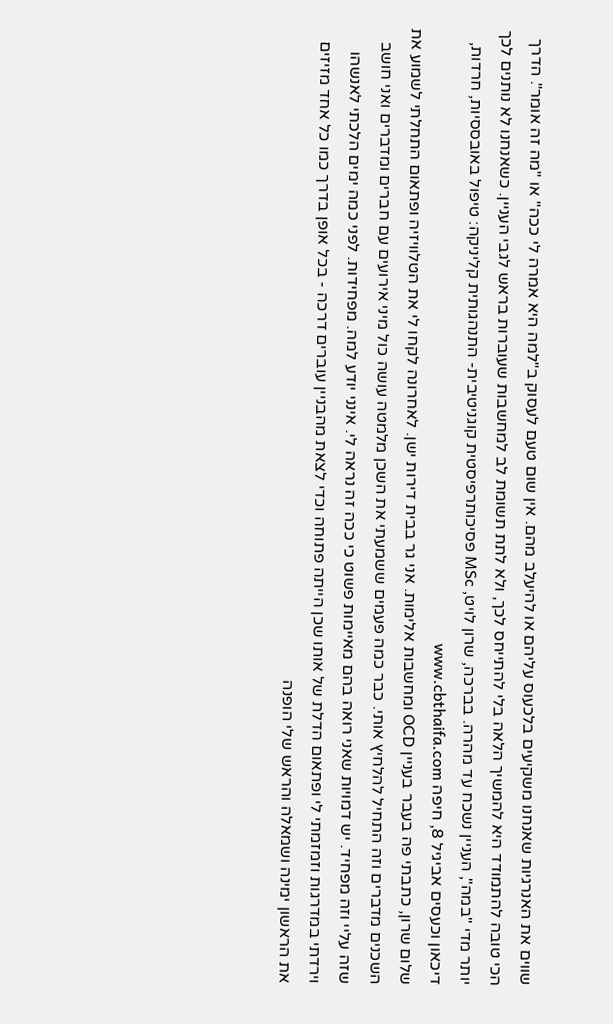שווים את האנרגיות שאנחנו משקיעים בלכעוס עליהם או להיעלב מהם. אין שום טעם לעסוק ב"למה היא אמרה לי ככה" או "מה זה אומר". הדרך הכי טובה להתמודד היא להמשיך הלאה בלי להתייחס לכך, ולא לתת תשומת לב למחשבות שעוברות בראש לגבי העניין. כשאנחנו לא נותנים לכך יותר מדי "במה", העניין נשכח עד מהרה. בברכה, שרון לויט, MSc פסיכותרפיסטית קוגניטיבית- התנהגותית קליניקה: טיפול באובססיות, חרדות, דיכאון וכעסים אביגיל 8, חיפה www.cbthaifa.com
שלום שרון, כתבתי פה בעבר בעניין OCD ומחשבות אלימות. אני גר בבית דירות ישן. לאחרונה לקחו לי את הטלוויזיה ופתאום התחלתי לשמוע את השכנים מדברים וזה התחיל להלחיץ אותי. כבר כמה פעמים ששמעתי את השכן מלמטה עושה כול מיני אירועים עם חברים ומדברים ואני חושב שזה עליי וזה מפחיד. יש דמויות שאני רואה בהם מאיימות פשוט כי ככה זה נראה לי. אינני יודע למה. מפחידות. לפני כמה ימים הלכתי לאנשהו וירדתי במדרגות וזמזמתי לי ופתאום הדלת של אותו שכן הייתה פתוחה וכדי לצאת מהבניין עוברים דרכה - בכל אופן בדרך כמו כל אחד מזיזים את הראשון ימינה ושמאלה והראש שלי הופנה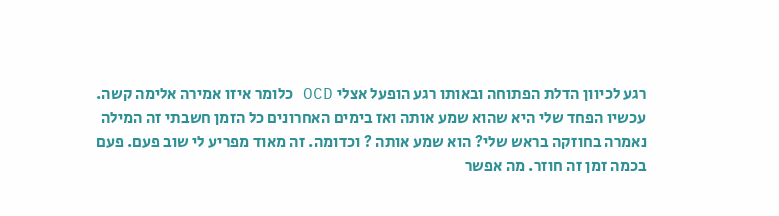רגע לכיוון הדלת הפתוחה ובאותו רגע הופעל אצלי OCD כלומר איזו אמירה אלימה קשה. עכשיו הפחד שלי היא שהוא שמע אותה ואז בימים האחרונים כל הזמן חשבתי זה המילה נאמרה בחוזקה בראש שלי? הוא שמע אותה ? וכדומה. זה מאוד מפריע לי שוב פעם. פעם בכמה זמן זה חוזר. מה אפשר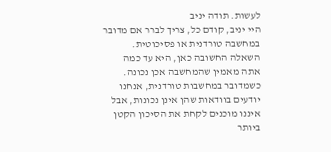לעשות. תודה יניב
היי יניב, קודם כל, צריך לברר אם מדובר במחשבה טורדנית או פסיכוטית. השאלה החשובה כאן, היא עד כמה אתה מאמין שהמחשבה אכן נכונה. כשמדובר במחשבות טורדנית, אנחנו יודעים בוודאות שהן אינן נכונות, אבל איננו מוכנים לקחת את הסיכון הקטן ביותר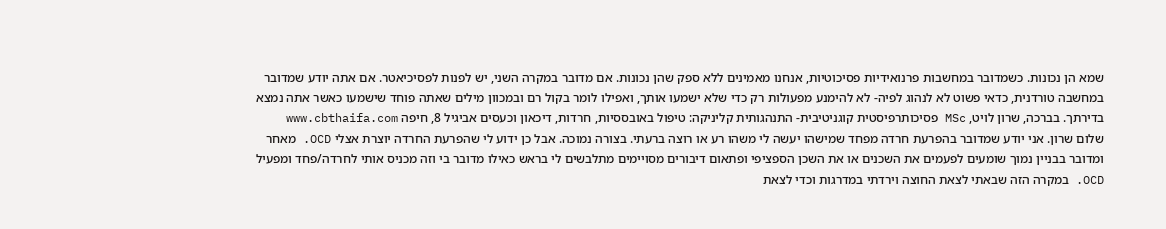שמא הן נכונות. כשמדובר במחשבות פרנואידיות פסיכוטיות, אנחנו מאמינים ללא ספק שהן נכונות. אם מדובר במקרה השני, יש לפנות לפסיכיאטר. אם אתה יודע שמדובר במחשבה טורדנית, כדאי פשוט לא לנהוג לפיה- לא להימנע מפעולות רק כדי שלא ישמעו אותך, ואפילו לומר בקול רם ובמכוון מילים שאתה פוחד שישמעו כאשר אתה נמצא בדירתך. בברכה, שרון לויט, MSc פסיכותרפיסטית קוגניטיבית- התנהגותית קליניקה: טיפול באובססיות, חרדות, דיכאון וכעסים אביגיל 8, חיפה www.cbthaifa.com
שלום שרון. אני יודע שמדובר בהפרעת חרדה מפחד שמישהו יעשה לי משהו רע או רוצה ברעתי. בצורה נמוכה. אבל כן ידוע לי שהפרעת החרדה יוצרת אצלי OCD. מאחר ומדובר בבניין נמוך שומעים לפעמים את השכנים או את השכן הספציפי ופתאום דיבורים מסויימים מתלבשים לי בראש כאילו מדובר בי וזה מכניס אותי לחרדה/פחד ומפעיל OCD. במקרה הזה שבאתי לצאת החוצה וירדתי במדרגות וכדי לצאת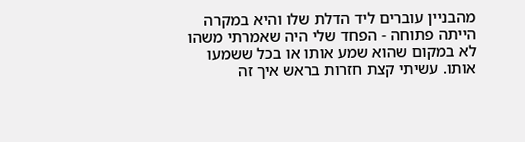מהבניין עוברים ליד הדלת שלו והיא במקרה הייתה פתוחה - הפחד שלי היה שאמרתי משהו לא במקום שהוא שמע אותו או בכל ששמעו אותו. עשיתי קצת חזרות בראש איך זה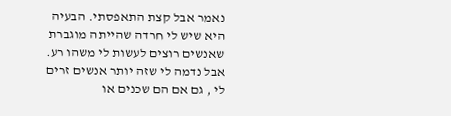נאמר אבל קצת התאפסתי. הבעיה היא שיש לי חרדה שהייתה מוגברת שאנשים רוצים לעשות לי משהו רע. אבל נדמה לי שזה יותר אנשים זרים לי , גם אם הם שכנים או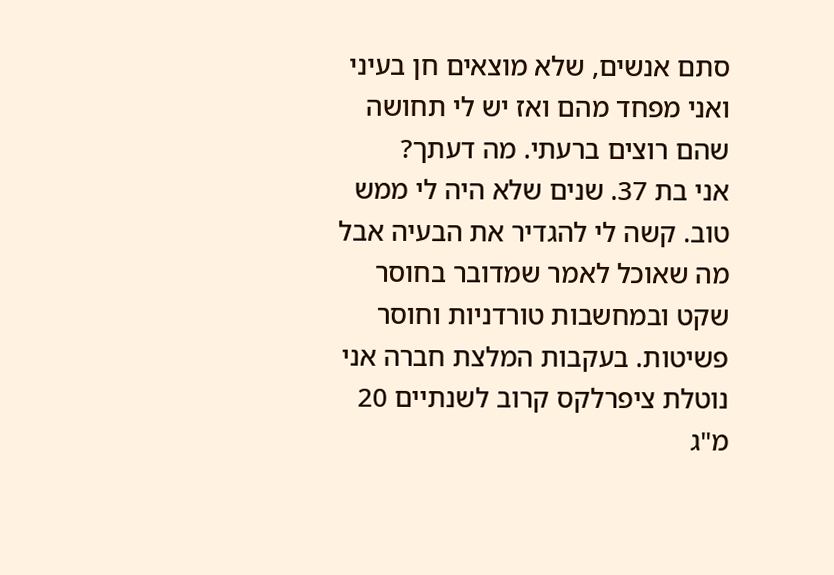סתם אנשים, שלא מוצאים חן בעיני ואני מפחד מהם ואז יש לי תחושה שהם רוצים ברעתי. מה דעתך?
אני בת 37. שנים שלא היה לי ממש טוב. קשה לי להגדיר את הבעיה אבל מה שאוכל לאמר שמדובר בחוסר שקט ובמחשבות טורדניות וחוסר פשיטות. בעקבות המלצת חברה אני נוטלת ציפרלקס קרוב לשנתיים 20 מ"ג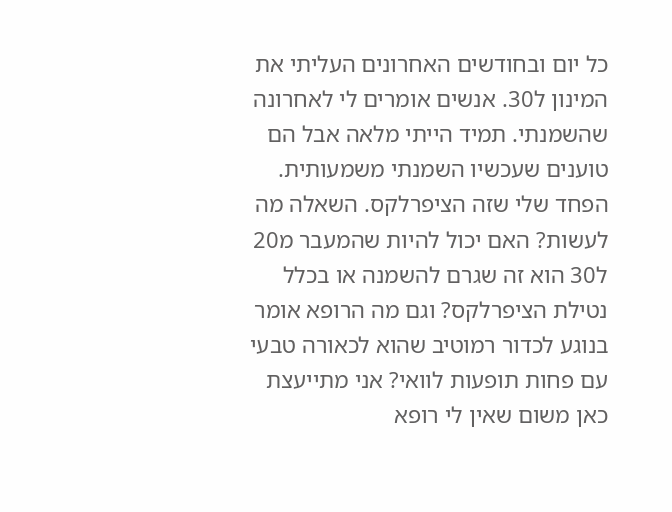כל יום ובחודשים האחרונים העליתי את המינון ל30. אנשים אומרים לי לאחרונה שהשמנתי. תמיד הייתי מלאה אבל הם טוענים שעכשיו השמנתי משמעותית. הפחד שלי שזה הציפרלקס. השאלה מה לעשות? האם יכול להיות שהמעבר מ20 ל30 הוא זה שגרם להשמנה או בכלל נטילת הציפרלקס? וגם מה הרופא אומר בנוגע לכדור רמוטיב שהוא לכאורה טבעי עם פחות תופעות לוואי? אני מתייעצת כאן משום שאין לי רופא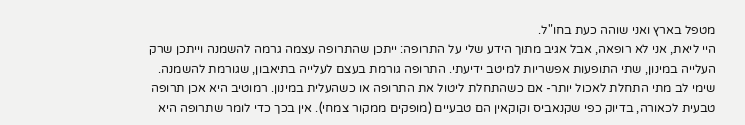מטפל בארץ ואני שוהה כעת בחו"ל.
היי ליאת, אני לא רופאה, אבל אגיב מתוך הידע שלי על התרופה: ייתכן שהתרופה עצמה גרמה להשמנה וייתכן שרק העלייה במינון, שתי התופעות אפשריות למיטב ידיעתי. התרופה גורמת בעצם לעלייה בתיאבון, שגורמת להשמנה. שימי לב מתי התחלת לאכול יותר- אם כשהתחלת ליטול את התרופה או כשהעלית במינון. רמוטיב היא אכן תרופה טבעית לכאורה, בדיוק כפי שקנאביס וקוקאין הם טבעיים (מופקים ממקור צמחי). אין בכך כדי לומר שתרופה היא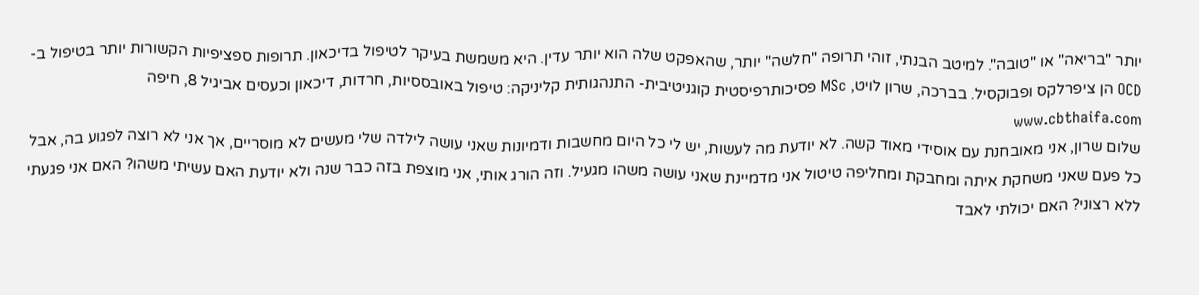יותר "בריאה" או "טובה". למיטב הבנתי, זוהי תרופה "חלשה" יותר, שהאפקט שלה הוא יותר עדין. היא משמשת בעיקר לטיפול בדיכאון. תרופות ספציפיות הקשורות יותר בטיפול ב- OCD הן ציפרלקס ופבוקסיל. בברכה, שרון לויט, MSc פסיכותרפיסטית קוגניטיבית- התנהגותית קליניקה: טיפול באובססיות, חרדות, דיכאון וכעסים אביגיל 8, חיפה www.cbthaifa.com
שלום שרון, אני מאובחנת עם אוסידי מאוד קשה. לא יודעת מה לעשות, יש לי כל היום מחשבות ודמיונות שאני עושה לילדה שלי מעשים לא מוסריים, אך אני לא רוצה לפגוע בה, אבל כל פעם שאני משחקת איתה ומחבקת ומחליפה טיטול אני מדמיינת שאני עושה משהו מגעיל. וזה הורג אותי, אני מוצפת בזה כבר שנה ולא יודעת האם עשיתי משהו? האם אני פגעתי ללא רצוני? האם יכולתי לאבד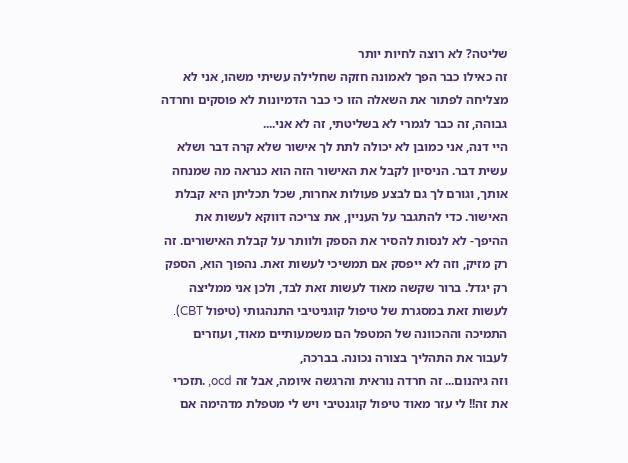שליטה? לא רוצה לחיות יותר
זה כאילו כבר הפך לאמונה חזקה שחלילה עשיתי משהו, אני לא מצליחה לפתור את השאלה הזו כי כבר הדמיונות לא פוסקים וחרדה גבוהה, זה כבר לגמרי לא בשליטתי, זה לא אני....
היי דנה, אני כמובן לא יכולה לתת לך אישור שלא קרה דבר ושלא עשית דבר. הניסיון לקבל את האישור הזה הוא כנראה מה שמנחה אותך, וגורם לך גם לבצע פעולות אחרות, שכל תכליתן היא קבלת האישור. כדי להתגבר על העניין, את צריכה דווקא לעשות את ההיפך- לא לנסות להסיר את הספק ולוותר על קבלת האישורים. זה רק מזיק, וזה לא ייפסק אם תמשיכי לעשות זאת. נהפוך הוא, הספק רק יגדל. ברור שקשה מאוד לעשות זאת לבד, ולכן אני ממליצה לעשות זאת במסגרת של טיפול קוגניטיבי התנהגותי (טיפול CBT). התמיכה וההכוונה של המטפל הם משמעותיים מאוד, ועוזרים לעבור את התהליך בצורה נכונה. בברכה,
וזה גיהנום... זה חרדה נוראית והרגשה איומה, אבל זה ocd, .תזכרי את זה!! לי עזר מאוד טיפול קוגנטיבי ויש לי מטפלת מדהימה אם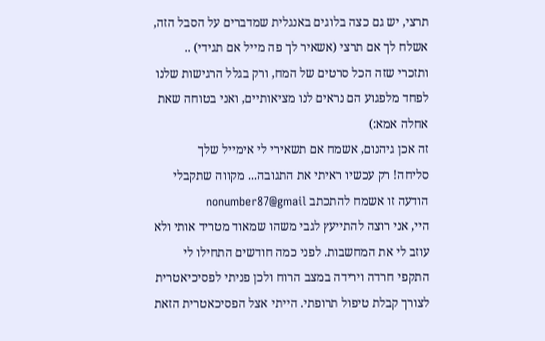תרצי, יש גם כצה בלוגים באנגלית שמדברים על הסבל הזה, אשלח לך אם תרצי (אשאיר לך פה מייל אם תגידי) .. ותזכרי שזה הכל סרטים של המח, ורק בגלל הרגישות שלנו לפחד מלפגוע הם נראים לנו מציאותיים, ואני בטוחה שאת אחלה אמא:)
זה אכן גיהנום, אשמח אם תשאירי לי אימייל שלך
סליחה! רק עכשיו ראיתי את התגובה... מקווה שתקבלי הודעה זו אשמח להתכתב nonumber87@gmail
היי, אני רוצה להתייעץ לגבי משהו שמאוד מטריד אותי ולא עוזב לי את המחשבות. לפני כמה חודשים התחילו לי התקפי חרדה וירידה במצב הרוח ולכן פניתי לפסיכיאטרית לצורך קבלת טיפול תרופתי. הייתי אצל הפסיכאטרית הזאת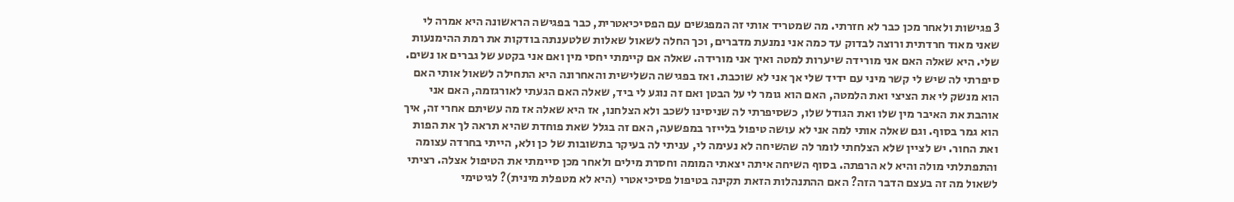3 פגישות ולאחר מכן כבר לא חזרתי. מה שמטריד אותי זה המפגשים עם הפסיכיאטרית, כבר בפגישה הראשונה היא אמרה לי שאני מאוד חרדתית ורוצה לבדוק עד כמה אני נמנעת מדברים, וכך החלה לשאול שאלות שלטענתה בודקות את רמת ההימנעות שלי. היא שאלה האם אני מורידה שיערות למטה ואיך אני מורידה. שאלה אם קיימתי יחסי מין ואם אני בקטע של גברים או נשים. סיפרתי לה שיש לי קשר מיני עם ידיד שלי אך אני לא שוכבת. ואז בפגישה השלישית והאחרונה היא התחילה לשאול אותי האם הוא מנשק לי את הציצי ואת הלמטה, האם הוא גומר לי על הבטן ואם זה נוגע לי ביד, שאלה האם הגעתי לאורגזמה, האם אני אוהבת את האיבר מין שלו ואת הגודל שלו, כשסיפרתי לה שניסינו לשכב ולא הצלחנו, אז היא שאלה אז מה עשיתם אחרי זה, איך הוא גמר בסוף. וגם שאלה אותי למה אני לא עושה טיפול בלייזר במפשעה, האם זה בגלל שאת פוחדת שהיא תראה לך את הפות ואת החור. יש לציין שלא הצלחתי לומר לה שהשיחה לא נעימה לי, עניתי לה בעיקר בתשובות של כן ולא, הייתי בחרדה עצומה והתפתלתי מולה והיא לא הרפתה. בסוף השיחה איתה יצאתי המומה וחסרת מילים ולאחר מכן סיימתי את הטיפול אצלה. רציתי לשאול מה זה בעצם הדבר הזה? האם ההתנהלות הזאת תקינה בטיפול פסיכיאטרי (היא לא מטפלת מינית)? לגיטימי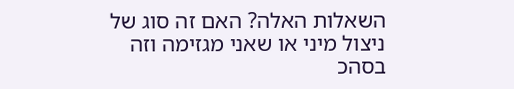השאלות האלה? האם זה סוג של ניצול מיני או שאני מגזימה וזה בסהכ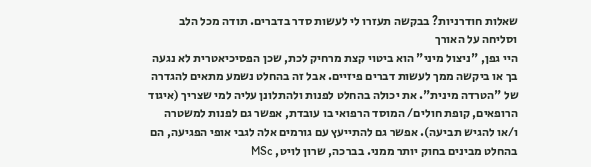שאלות חודרניות? בבקשה תעזרו לי לעשות סדר בדברים. תודה מכל הלב וסליחה על האורך
היי גפן, "ניצול מיני" הוא ביטוי קצת מרחיק לכת, שכן הפסיכיאטרית לא נגעה בך או ביקשה ממך לעשות דברים פיזיים. אבל זה בהחלט נשמע מתאים להגדרה של "הטרדה מינית". את יכולה בהחלט לפנות ולהתלונן עליה למי שצריך (איגוד הרופאים, קופת חולים/ המוסד הרפואי בו עובדת, אפשר גם לפנות למשטרה ו/או להגיש תביעה). אפשר גם להתייעץ עם גורמים אלה לגבי אופי הפגיעה, הם בהחלט מבינים בחוק יותר ממני. בברכה, שרון לויט, MSc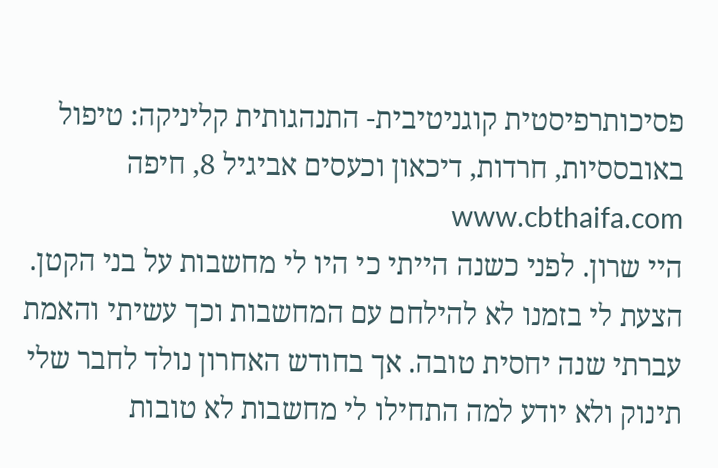פסיכותרפיסטית קוגניטיבית- התנהגותית קליניקה: טיפול באובססיות, חרדות, דיכאון וכעסים אביגיל 8, חיפה www.cbthaifa.com
היי שרון. לפני כשנה הייתי כי היו לי מחשבות על בני הקטן. הצעת לי בזמנו לא להילחם עם המחשבות וכך עשיתי והאמת עברתי שנה יחסית טובה. אך בחודש האחרון נולד לחבר שלי תינוק ולא יודע למה התחילו לי מחשבות לא טובות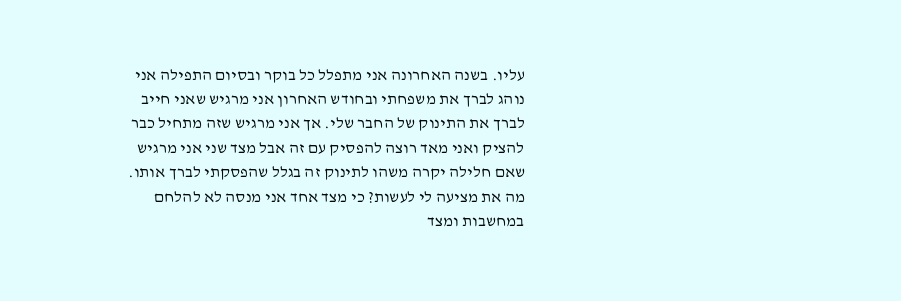עליו. בשנה האחרונה אני מתפלל כל בוקר ובסיום התפילה אני נוהג לברך את משפחתי ובחודש האחרון אני מרגיש שאני חייב לברך את התינוק של החבר שלי. אך אני מרגיש שזה מתחיל כבר להציק ואני מאד רוצה להפסיק עם זה אבל מצד שני אני מרגיש שאם חלילה יקרה משהו לתינוק זה בגלל שהפסקתי לברך אותו. מה את מציעה לי לעשות? כי מצד אחד אני מנסה לא להלחם במחשבות ומצד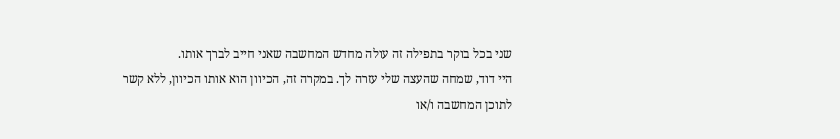שני בכל בוקר בתפילה זה עולה מחדש המחשבה שאני חייב לברך אותו.
היי דוד, שמחה שהעצה שלי עזרה לך. במקרה זה, הכיוון הוא אותו הכיוון, ללא קשר לתוכן המחשבה ו/או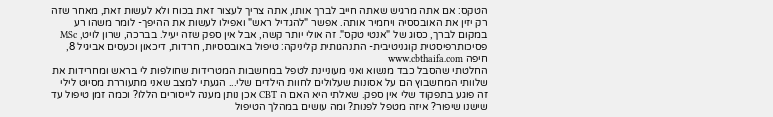הטקס: אם אתה מרגיש שאתה חייב לברך אותו, אתה צריך לעצור זאת בכוח ולא לעשות זאת, מאחר שזה רק יזין את האובססיה ויחמיר אותה. אפשר "להגדיל ראש" ואפילו לעשות את ההיפך- לומר משהו רע במקום לברך, כסוג של "אנטי טקס". זה אולי יותר קשה, אבל אין ספק שזה יעיל. בברכה, שרון לויט, MSc פסיכותרפיסטית קוגניטיבית- התנהגותית קליניקה: טיפול באובססיות, חרדות, דיכאון וכעסים אביגיל 8, חיפה www.cbthaifa.com
החלטתי שהסבל כבד מנשוא ואני מעוניינת לטפל במחשבות המטרידות שחולפות לי בראש ומחרידות את שלוותי המחשבוץ הם על אסונות שעלולים לחוות הילדים שלי... הגעתי למצב שאני מתעוררת מסיוט לילי זה פוגע בתפקוד שלי אין ספק. שאלתי היא האם ה CBT אכן נותן מענה לייסורים הללו? וכמה זמן טיפול עד שישנו שיפור? איזה מטפל לפנות? ומה עושים במהלך הטיפול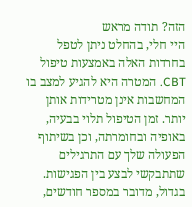הזה? תודה מראש
היי חלי, בהחלט ניתן לטפל בחרדות האלה באמצעות טיפול CBT. המטרה היא להגיע למצב בו המחשבות אינן מטרידות אותן יותר. זמן הטיפול תלוי בבעיה, באופיה ובחומרתה, וכן בשיתוף הפעולה שלך עם התרגילים שתתבקשי לבצע בין הפגישות. בגדול, מדובר במספר חודשים,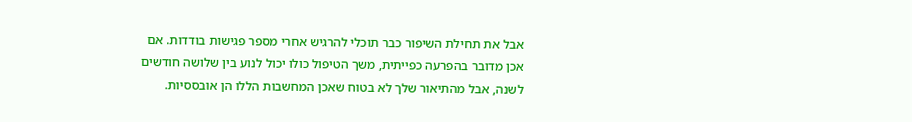אבל את תחילת השיפור כבר תוכלי להרגיש אחרי מספר פגישות בודדות. אם אכן מדובר בהפרעה כפייתית, משך הטיפול כולו יכול לנוע בין שלושה חודשים לשנה, אבל מהתיאור שלך לא בטוח שאכן המחשבות הללו הן אובססיות.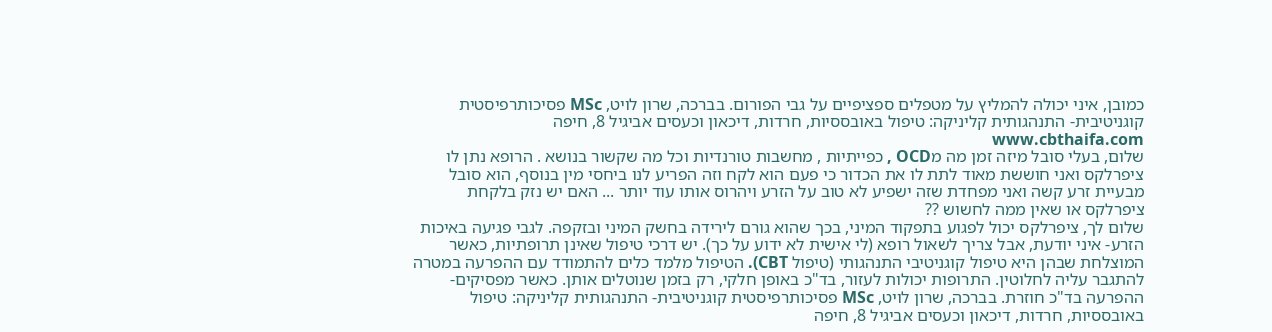כמובן, איני יכולה להמליץ על מטפלים ספציפיים על גבי הפורום. בברכה, שרון לויט, MSc פסיכותרפיסטית קוגניטיבית- התנהגותית קליניקה: טיפול באובססיות, חרדות, דיכאון וכעסים אביגיל 8, חיפה www.cbthaifa.com
שלום, בעלי סובל מיזה זמן מה מOCD , כפייתיות , מחשבות טורנדיות וכל מה שקשור בנושא . הרופא נתן לו ציפרלקס ואני חוששת מאוד לתת לו את הכדור כי פעם הוא לקח וזה הפריע לנו ביחסי מין בנוסף, הוא סובל מבעיית זרע קשה ואני מפחדת שזה ישפיע לא טוב על הזרע ויהרוס אותו עוד יותר ... האם יש נזק בלקחת ציפרלקס או שאין ממה לחשוש ??
שלום לך, ציפרלקס יכול לפגוע בתפקוד המיני, בכך שהוא גורם לירידה בחשק המיני ובזקפה. לגבי פגיעה באיכות הזרע- איני יודעת, אבל צריך לשאול רופא (לי אישית לא ידוע על כך). יש דרכי טיפול שאינן תרופתיות, כאשר המוצלחת שבהן היא טיפול קוגניטיבי התנהגותי (טיפול CBT). הטיפול מלמד כלים להתמודד עם ההפרעה במטרה להתגבר עליה לחלוטין. התרופות יכולות לעזור, בד"כ באופן חלקי, רק בזמן שנוטלים אותן. כאשר מפסיקים- ההפרעה בד"כ חוזרת. בברכה, שרון לויט, MSc פסיכותרפיסטית קוגניטיבית- התנהגותית קליניקה: טיפול באובססיות, חרדות, דיכאון וכעסים אביגיל 8, חיפה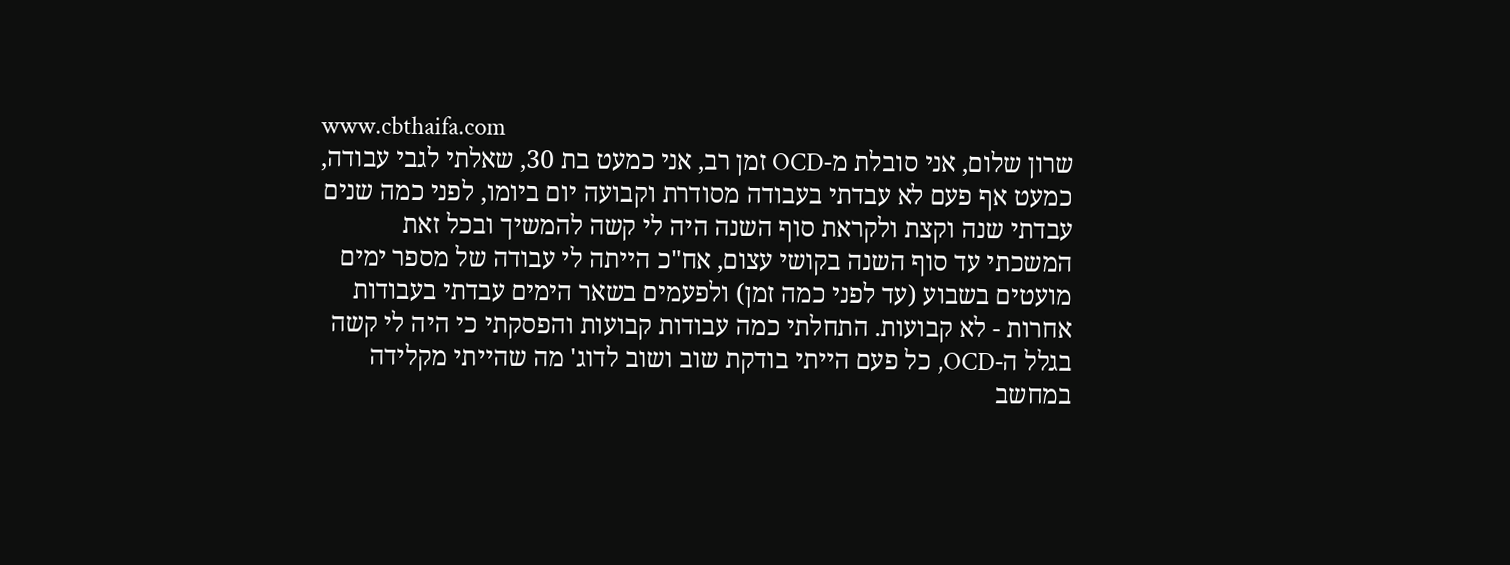www.cbthaifa.com
שרון שלום, אני סובלת מ-OCD זמן רב, אני כמעט בת 30, שאלתי לגבי עבודה, כמעט אף פעם לא עבדתי בעבודה מסודרת וקבועה יום ביומו, לפני כמה שנים עבדתי שנה וקצת ולקראת סוף השנה היה לי קשה להמשיך ובכל זאת המשכתי עד סוף השנה בקושי עצום, אח"כ הייתה לי עבודה של מספר ימים מועטים בשבוע (עד לפני כמה זמן) ולפעמים בשאר הימים עבדתי בעבודות אחרות - לא קבועות. התחלתי כמה עבודות קבועות והפסקתי כי היה לי קשה בגלל ה-OCD, כל פעם הייתי בודקת שוב ושוב לדוג' מה שהייתי מקלידה במחשב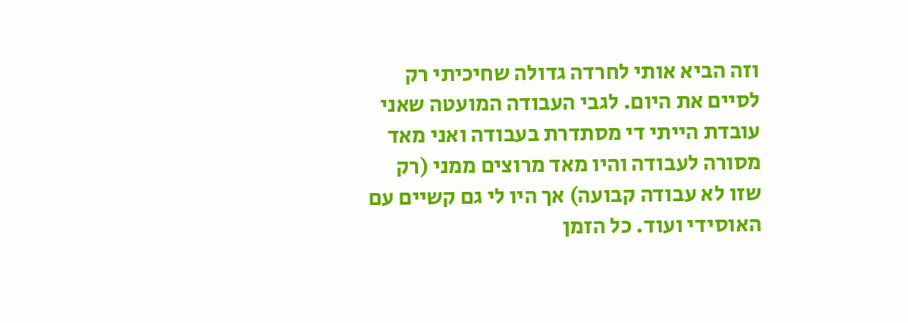וזה הביא אותי לחרדה גדולה שחיכיתי רק לסיים את היום. לגבי העבודה המועטה שאני עובדת הייתי די מסתדרת בעבודה ואני מאד מסורה לעבודה והיו מאד מרוצים ממני (רק שזו לא עבודה קבועה) אך היו לי גם קשיים עם האוסידי ועוד. כל הזמן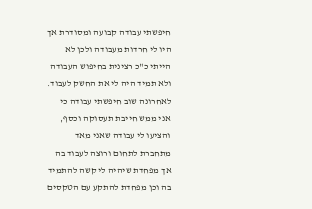חיפשתי עבודה קבועה ומסודרת אך היו לי חרדות מעבודה ולכן לא הייתי כ"כ רצינית בחיפוש העבודה ולא תמיד היה לי את החשק לעבוד. לאחרונה שוב חיפשתי עבודה כי אני ממש חייבת תעסוקה וכסף, והציעו לי עבודה שאני מאד מתחברת לתחום ורוצה לעבוד בה אך מפחדת שיהיה לי קשה להתמיד בה וכן מפחדת להתקע עם הטקסים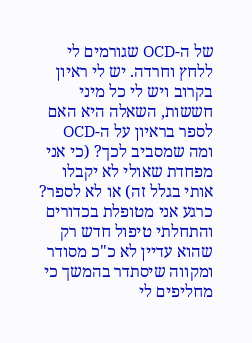של ה-OCD שגורמים לי ללחץ וחרדה. יש לי ראיון בקרוב ויש לי כל מיני חששות, השאלה היא האם לספר בראיון על ה-OCD ומה שמסביב לכך? (כי אני מפחדת שאולי לא יקבלו אותי בגלל זה) או לא לספר? כרגע אני מטופלת בכדורים והתחלתי טיפול חדש רק שהוא עדיין לא כ"כ מסודר ומקווה שיסתדר בהמשך כי מחליפים לי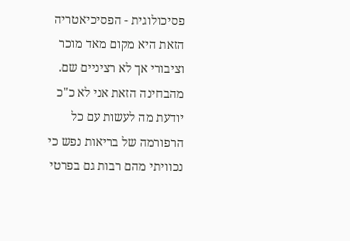פסיכולוגית - הפסיכיאטריה הזאת היא מקום מאד מוכר וציבורי אך לא רציניים שם. מהבחינה הזאת אני לא כ"כ יודעת מה לעשות עם כל הרפורמה של בריאות נפש כי נכוויתי מהם רבות גם בפרטי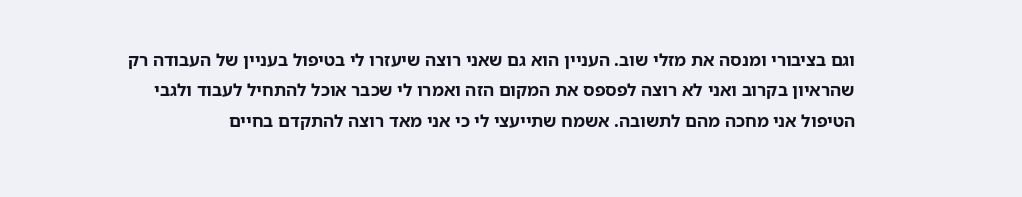וגם בציבורי ומנסה את מזלי שוב. העניין הוא גם שאני רוצה שיעזרו לי בטיפול בעניין של העבודה רק שהראיון בקרוב ואני לא רוצה לפספס את המקום הזה ואמרו לי שכבר אוכל להתחיל לעבוד ולגבי הטיפול אני מחכה מהם לתשובה. אשמח שתייעצי לי כי אני מאד רוצה להתקדם בחיים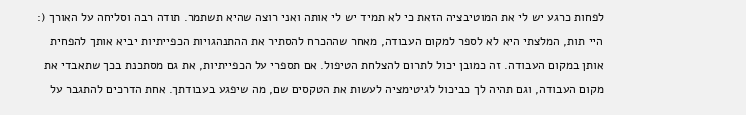לפחות כרגע יש לי את המוטיבציה הזאת כי לא תמיד יש לי אותה ואני רוצה שהיא תשתמר. תודה רבה וסליחה על האורך (:
היי תות, המלצתי היא לא לספר למקום העבודה, מאחר שההכרח להסתיר את ההתנהגויות הכפייתיות יביא אותך להפחית אותן במקום העבודה. זה כמובן יכול לתרום להצלחת הטיפול. אם תספרי על הכפייתיות, את גם מסתכנת בכך שתאבדי את מקום העבודה, וגם תהיה לך כביכול לגיטימציה לעשות את הטקסים שם, מה שיפגע בעבודתך. אחת הדרכים להתגבר על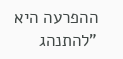ההפרעה היא "להתנהג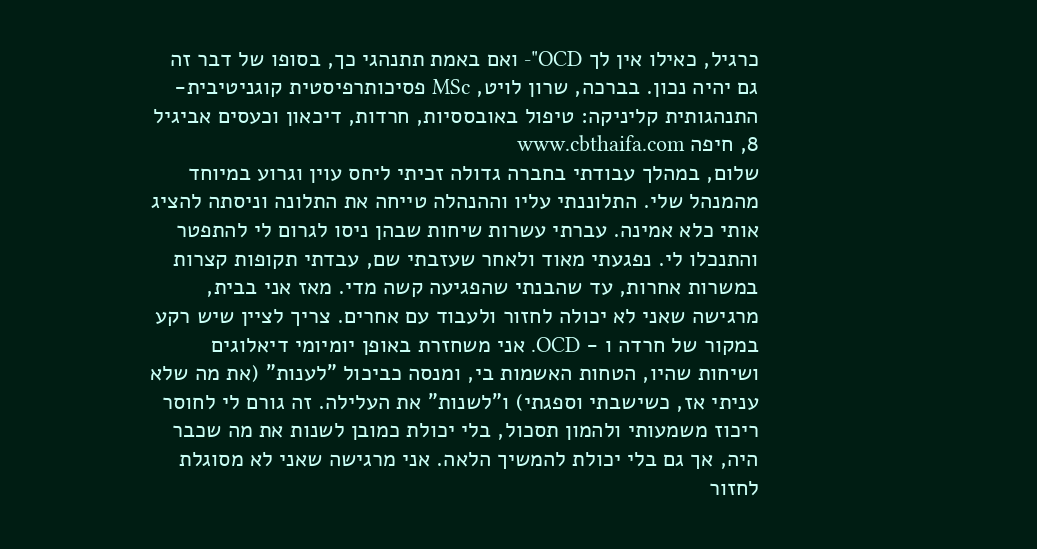כרגיל, כאילו אין לך OCD"- ואם באמת תתנהגי כך, בסופו של דבר זה גם יהיה נכון. בברכה, שרון לויט, MSc פסיכותרפיסטית קוגניטיבית- התנהגותית קליניקה: טיפול באובססיות, חרדות, דיכאון וכעסים אביגיל 8, חיפה www.cbthaifa.com
שלום, במהלך עבודתי בחברה גדולה זכיתי ליחס עוין וגרוע במיוחד מהמנהל שלי. התלוננתי עליו וההנהלה טייחה את התלונה וניסתה להציג אותי כלא אמינה. עברתי עשרות שיחות שבהן ניסו לגרום לי להתפטר והתנכלו לי. נפגעתי מאוד ולאחר שעזבתי שם, עבדתי תקופות קצרות במשרות אחרות, עד שהבנתי שהפגיעה קשה מדי. מאז אני בבית, מרגישה שאני לא יכולה לחזור ולעבוד עם אחרים. צריך לציין שיש רקע במקור של חרדה ו - OCD. אני משחזרת באופן יומיומי דיאלוגים ושיחות שהיו, הטחות האשמות בי, ומנסה כביכול "לענות" (את מה שלא עניתי אז, כשישבתי וספגתי) ו"לשנות" את העלילה. זה גורם לי לחוסר ריכוז משמעותי ולהמון תסכול, בלי יכולת כמובן לשנות את מה שכבר היה, אך גם בלי יכולת להמשיך הלאה. אני מרגישה שאני לא מסוגלת לחזור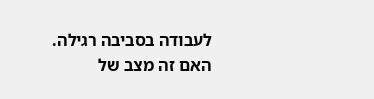לעבודה בסביבה רגילה. האם זה מצב של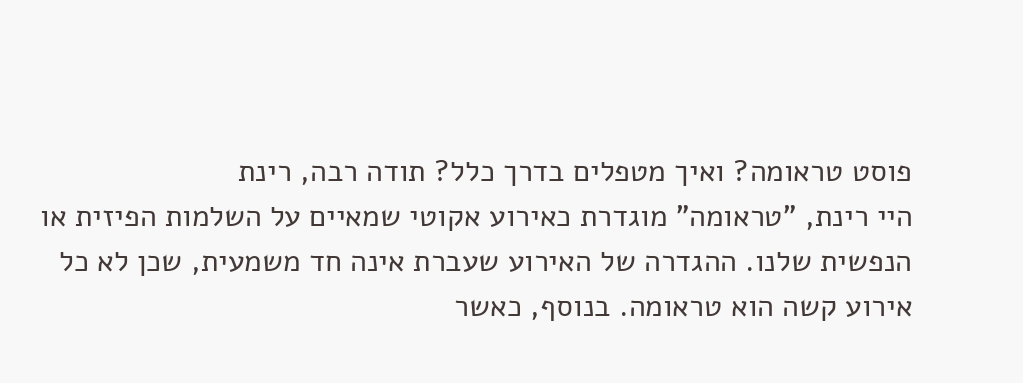פוסט טראומה? ואיך מטפלים בדרך כלל? תודה רבה, רינת
היי רינת, "טראומה" מוגדרת כאירוע אקוטי שמאיים על השלמות הפיזית או הנפשית שלנו. ההגדרה של האירוע שעברת אינה חד משמעית, שכן לא כל אירוע קשה הוא טראומה. בנוסף, כאשר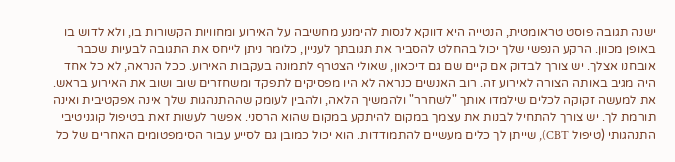ישנה תגובה פוסט טראומטית, הנטייה היא דווקא לנסות להימנע מחשיבה על האירוע ומחוויות הקשורות בו, ולא לדוש בו באופן מכוון. הרקע הנפשי שלך יכול בהחלט להסביר את תגובתך לעניין, כלומר ניתן לייחס את התגובה לבעיות שכבר אובחנו אצלך. יש צורך לבדוק אם קיים שם גם דיכאון, שאולי הצטרף לתמונה בעקבות האירוע. ככל הנראה, לא כל אחד היה מגיב באותה הצורה לאירוע זה. רוב האנשים כנראה לא היו מפסיקים לתפקד ומשחזרים שוב ושוב את האירוע בראש. את למעשה זקוקה לכלים שילמדו אותך "לשחרר" ולהמשיך הלאה, ולהבין לעומק שההתנהגות שלך אינה אפקטיבית ואינה תורמת לך. יש צורך להתחיל לבנות את עצמך במקום להיתקע במקום שהוא הרסני. אפשר לעשות זאת בטיפול קוגניטיבי התנהגותי (טיפול CBT), שייתן לך כלים מעשיים להתמודדות. הוא יכול כמובן גם לסייע עבור הסימפטומים האחרים של כל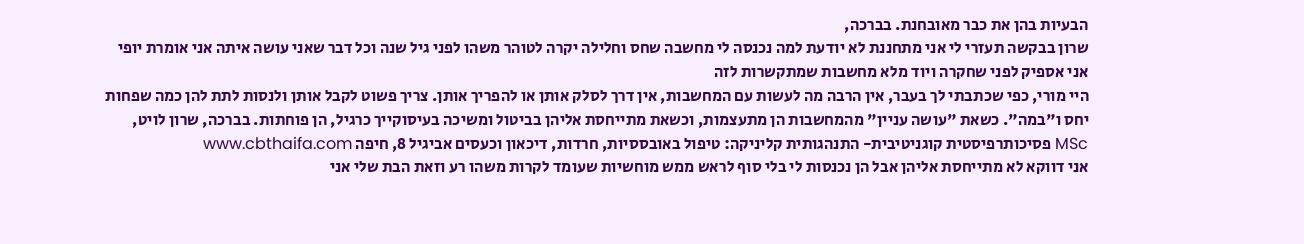הבעיות בהן את כבר מאובחנת. בברכה,
שרון בבקשה תעזרי לי אני מתחננת לא יודעת למה נכנסה לי מחשבה שחס וחלילה יקרה לטוהר משהו לפני גיל שנה וכל דבר שאני עושה איתה אני אומרת יופי אני אספיק לפני שחקרה ויוד מלא מחשבות שמתקשרות לזה
היי מורי, כפי שכתבתי לך בעבר, אין הרבה מה לעשות עם המחשבות, אין דרך לסלק אותן או להפריך אותן. צריך פשוט לקבל אותן ולנסות לתת להן כמה שפחות יחס ו"במה". כשאת "עושה עניין" מהמחשבות הן מתעצמות, וכשאת מתייחסת אליהן בביטול ומשיכה בעיסוקייך כרגיל, הן פוחתות. בברכה, שרון לויט, MSc פסיכותרפיסטית קוגניטיבית- התנהגותית קליניקה: טיפול באובססיות, חרדות, דיכאון וכעסים אביגיל 8, חיפה www.cbthaifa.com
אני דווקא לא מתייחסת אליהן אבל הן נכנסות לי בלי סוף לראש ממש מוחשיות שעומד לקרות משהו רע וזאת הבת שלי אני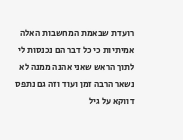רועדת שבאמת המחשבות האלה אמיתיות כי כל דבר הם נכנסות לי לתוך הראש שאני אהנה ממנה לא נשאר הרבה זמן ועוד וזה גם נתפס דווקא על גיל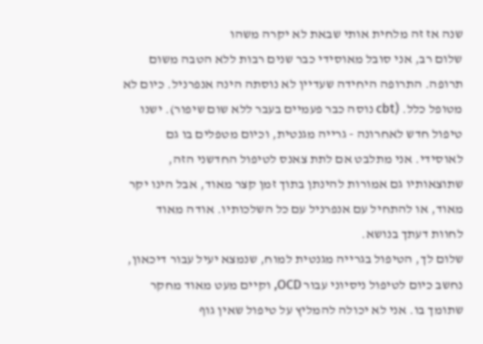שנה אז זה מלחית אותי שבאת לא יקרה משהו
שלום רב, אני סובל מאוסידי כבר שנים רבות ללא הטבה משום תרופה. התרופה היחידה שעדיין לא נוסתה הינה אנפרניל. כיום לא מטופל כלל. (cbt נוסה כבר פעמיים בעבר ללא שום שיפור). ישנו טיפול חדש לאחרונה - גרייה מגנטית, וכיום מטפלים בו גם לאוסידי. אני מתלבט אם לתת צאנס לטיפול החדשני הזה, שתוצאותיו גם אמורות להינתן בתוך זמן קצר מאוד, אבל הינו יקר מאוד, או להתחיל עם אנפרניל עם כל השלכותיו. אודה מאוד לחוות דעתך בנושא.
שלום לך, הטיפול בגרייה מגנטית למוח, שנמצא יעיל עבור דיכאון, נחשב כיום לטיפול ניסיוני עבור OCD, וקיים מעט מאוד מחקר שתומך בו. אני לא יכולה להמליץ על טיפול שאין גוף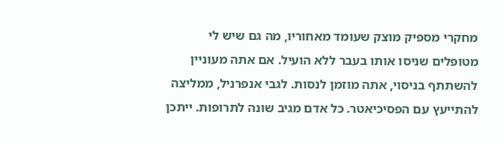מחקרי מספיק מוצק שעומד מאחוריו, מה גם שיש לי מטופלים שניסו אותו בעבר ללא הועיל. אם אתה מעוניין להשתתף בניסוי, אתה מוזמן לנסות. לגבי אנפרניל, ממליצה להתייעץ עם הפסיכיאטר. כל אדם מגיב שונה לתרופות. ייתכן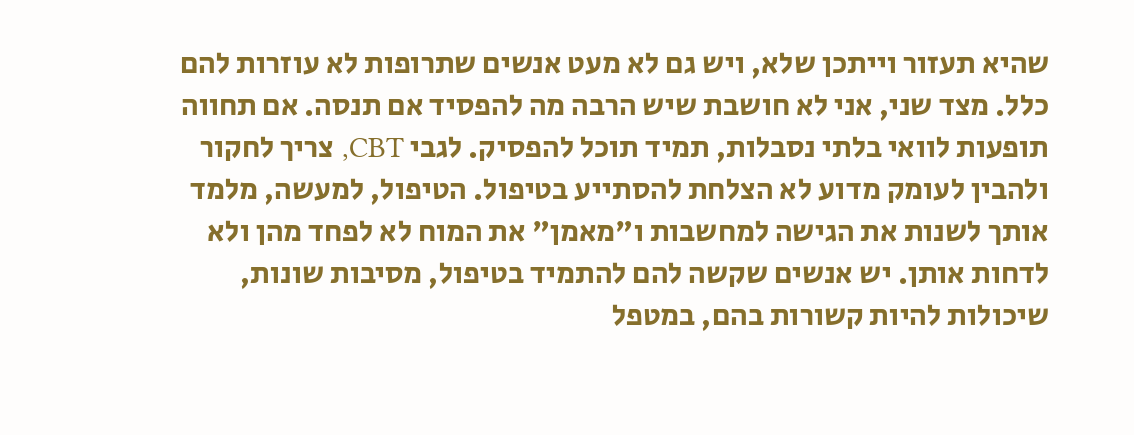שהיא תעזור וייתכן שלא, ויש גם לא מעט אנשים שתרופות לא עוזרות להם כלל. מצד שני, אני לא חושבת שיש הרבה מה להפסיד אם תנסה. אם תחווה תופעות לוואי בלתי נסבלות, תמיד תוכל להפסיק. לגבי CBT, צריך לחקור ולהבין לעומק מדוע לא הצלחת להסתייע בטיפול. הטיפול, למעשה, מלמד אותך לשנות את הגישה למחשבות ו"מאמן" את המוח לא לפחד מהן ולא לדחות אותן. יש אנשים שקשה להם להתמיד בטיפול, מסיבות שונות, שיכולות להיות קשורות בהם, במטפל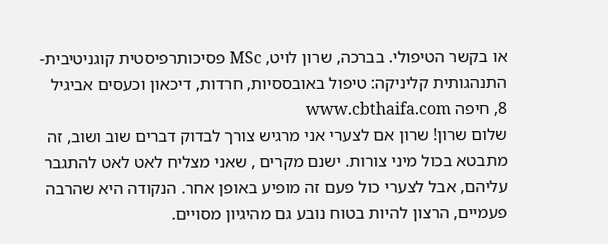או בקשר הטיפולי. בברכה, שרון לויט, MSc פסיכותרפיסטית קוגניטיבית- התנהגותית קליניקה: טיפול באובססיות, חרדות, דיכאון וכעסים אביגיל 8, חיפה www.cbthaifa.com
שלום שרון! שרון אם לצערי אני מרגיש צורך לבדוק דברים שוב ושוב, זה מתבטא בכול מיני צורות. ישנם מקרים , שאני מצליח לאט לאט להתגבר עליהם, אבל לצערי כול פעם זה מופיע באופן אחר. הנקודה היא שהרבה פעמיים, הרצון להיות בטוח נובע גם מהיגיון מסויים.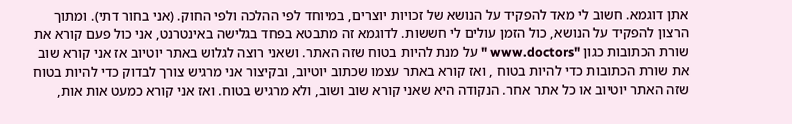אתן דוגמא. חשוב לי מאד להפקיד על הנושא של זכויות יוצרים, במיוחד לפי ההלכה ולפי החוק. (אני בחור דתי). ומתוך הרצון להפקיד על הנושא, כול הזמן עולים לי חששות. לדוגמא זה מתבטא בפחד בגלישה באינטרנט, אני כול פעם קורא את שורת הכתובות כגון "www.doctors " על מנת להיות בטוח שזה האתר. ושאני רוצה לגלוש באתר יוטיוב אז אני קורא שוב את שורת הכתובות כדי להיות בטוח , ואז קורא באתר עצמו שכתוב יוטיוב, ובקיצור אני מרגיש צורך לבדוק כדי להיות בטוח שזה האתר יוטיוב או כל אתר אחר. הנקודה היא שאני קורא שוב ושוב, ולא מרגיש בטוח. ואז אני קורא כמעט אות אות,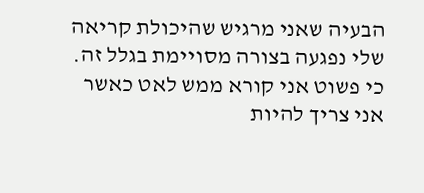הבעיה שאני מרגיש שהיכולת קריאה שלי נפגעה בצורה מסויימת בגלל זה. כי פשוט אני קורא ממש לאט כאשר אני צריך להיות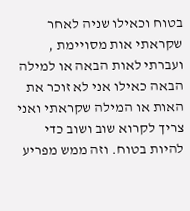בטוח וכאילו שניה לאחר שקראתי אות מסויימת , ועברתי לאות הבאה או למילה הבאה כאילו אני לא זוכר את האות או המילה שקראתי ואני צריך לקרוא שוב ושוב כדי להיות בטוח. וזה ממש מפריע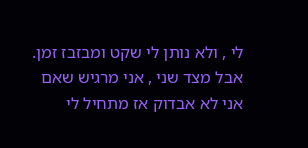לי , ולא נותן לי שקט ומבזבז זמן. אבל מצד שני , אני מרגיש שאם אני לא אבדוק אז מתחיל לי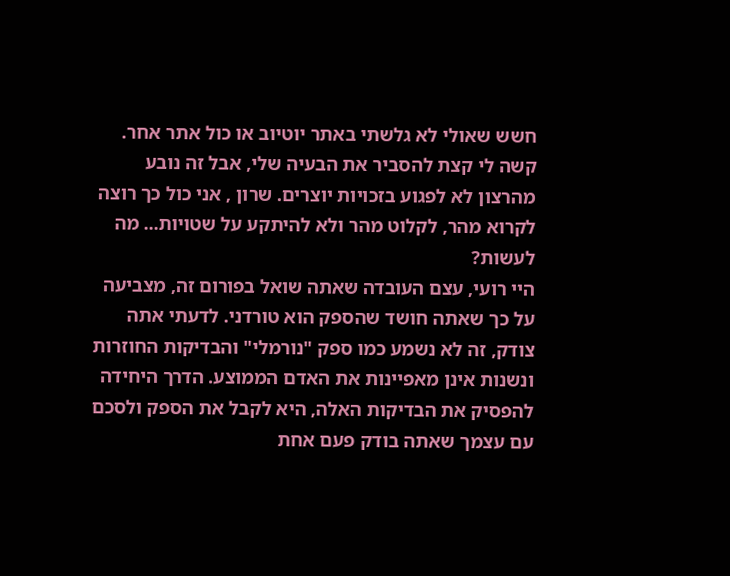חשש שאולי לא גלשתי באתר יוטיוב או כול אתר אחר. קשה לי קצת להסביר את הבעיה שלי, אבל זה נובע מהרצון לא לפגוע בזכויות יוצרים. שרון , אני כול כך רוצה לקרוא מהר, לקלוט מהר ולא להיתקע על שטויות... מה לעשות?
היי רועי, עצם העובדה שאתה שואל בפורום זה, מצביעה על כך שאתה חושד שהספק הוא טורדני. לדעתי אתה צודק, זה לא נשמע כמו ספק "נורמלי" והבדיקות החוזרות ונשנות אינן מאפיינות את האדם הממוצע. הדרך היחידה להפסיק את הבדיקות האלה, היא לקבל את הספק ולסכם עם עצמך שאתה בודק פעם אחת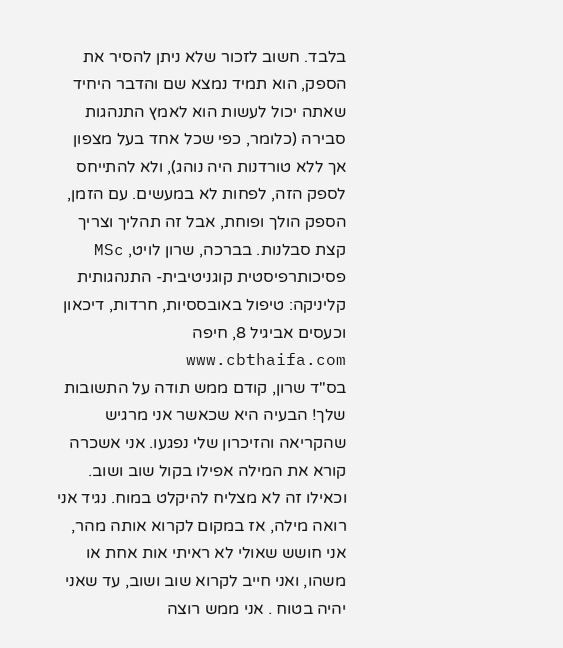בלבד. חשוב לזכור שלא ניתן להסיר את הספק, הוא תמיד נמצא שם והדבר היחיד שאתה יכול לעשות הוא לאמץ התנהגות סבירה (כלומר, כפי שכל אחד בעל מצפון אך ללא טורדנות היה נוהג), ולא להתייחס לספק הזה, לפחות לא במעשים. עם הזמן, הספק הולך ופוחת, אבל זה תהליך וצריך קצת סבלנות. בברכה, שרון לויט, MSc פסיכותרפיסטית קוגניטיבית- התנהגותית קליניקה: טיפול באובססיות, חרדות, דיכאון וכעסים אביגיל 8, חיפה www.cbthaifa.com
בס"ד שרון, קודם ממש תודה על התשובות שלך! הבעיה היא שכאשר אני מרגיש שהקריאה והזיכרון שלי נפגעו. אני אשכרה קורא את המילה אפילו בקול שוב ושוב. וכאילו זה לא מצליח להיקלט במוח. נגיד אני רואה מילה, אז במקום לקרוא אותה מהר, אני חושש שאולי לא ראיתי אות אחת או משהו, ואני חייב לקרוא שוב ושוב, עד שאני יהיה בטוח . אני ממש רוצה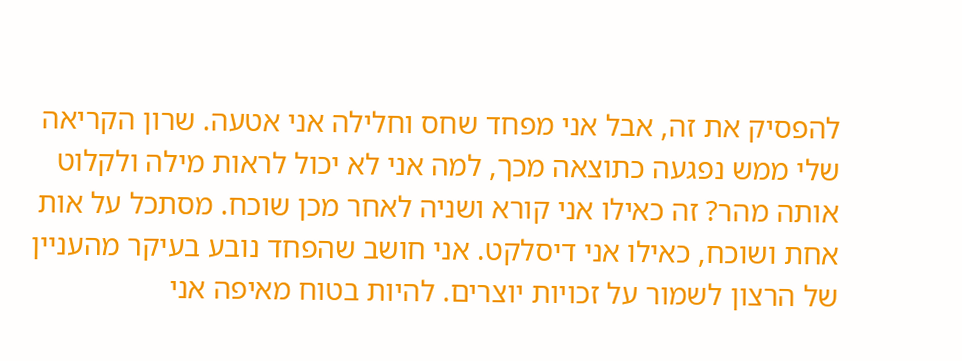להפסיק את זה, אבל אני מפחד שחס וחלילה אני אטעה. שרון הקריאה שלי ממש נפגעה כתוצאה מכך, למה אני לא יכול לראות מילה ולקלוט אותה מהר? זה כאילו אני קורא ושניה לאחר מכן שוכח. מסתכל על אות אחת ושוכח, כאילו אני דיסלקט. אני חושב שהפחד נובע בעיקר מהעניין של הרצון לשמור על זכויות יוצרים. להיות בטוח מאיפה אני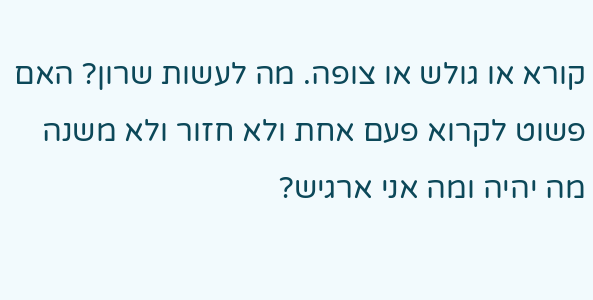קורא או גולש או צופה. מה לעשות שרון? האם פשוט לקרוא פעם אחת ולא חזור ולא משנה מה יהיה ומה אני ארגיש?